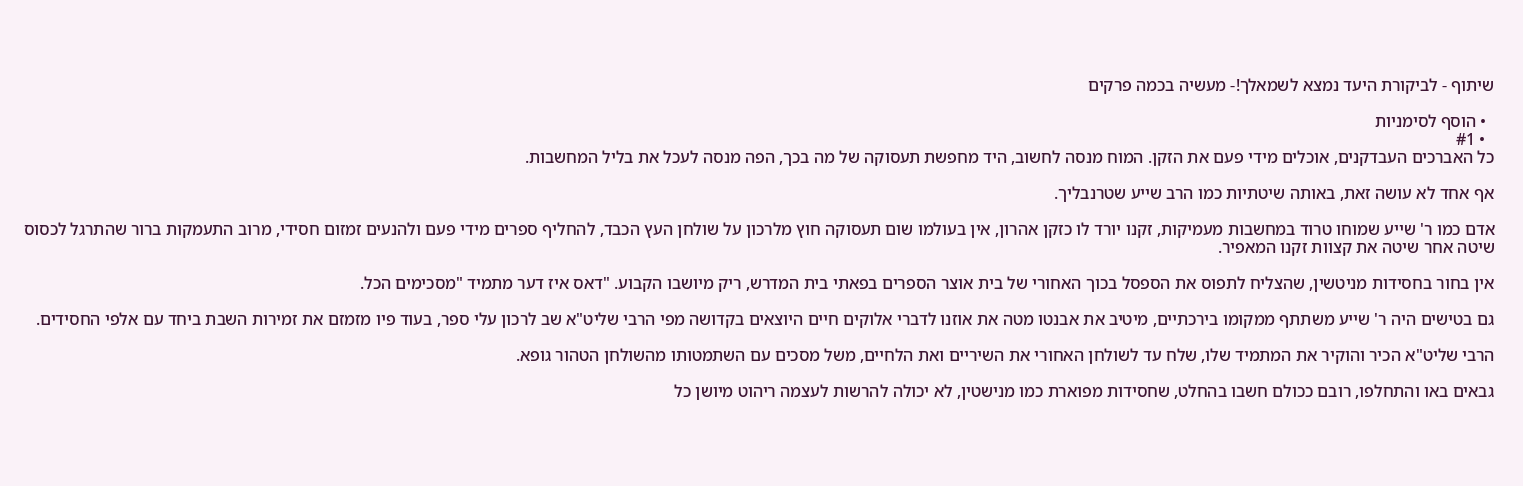שיתוף - לביקורת היעד נמצא לשמאלך!- מעשיה בכמה פרקים

  • הוסף לסימניות
  • #1
כל האברכים העבדקנים, אוכלים מידי פעם את הזקן. המוח מנסה לחשוב, היד מחפשת תעסוקה של מה בכך, הפה מנסה לעכל את בליל המחשבות.

אף אחד לא עושה זאת, באותה שיטתיות כמו הרב שייע שטרנבליך.

אדם כמו ר' שייע שמוחו טרוד במחשבות מעמיקות, זקנו יורד לו כזקן אהרון, אין בעולמו שום תעסוקה חוץ מלרכון על שולחן העץ הכבד, להחליף ספרים מידי פעם ולהנעים זמזום חסידי, מרוב התעמקות ברור שהתרגל לכסוס שיטה אחר שיטה את קצוות זקנו המאפיר.

אין בחור בחסידות מניטשין, שהצליח לתפוס את הספסל בכוך האחורי של בית אוצר הספרים בפאתי בית המדרש, ריק מיושבו הקבוע. "דאס איז דער מתמיד "מסכימים הכל.

גם בטישים היה ר' שייע משתתף ממקומו בירכתיים, מיטיב את אבנטו מטה את אוזנו לדברי אלוקים חיים היוצאים בקדושה מפי הרבי שליט"א שב לרכון עלי ספר, בעוד פיו מזמזם את זמירות השבת ביחד עם אלפי החסידים.

הרבי שליט"א הכיר והוקיר את המתמיד שלו, שלח עד לשולחן האחורי את השיריים ואת הלחיים, משל מסכים עם השתמטותו מהשולחן הטהור גופא.

גבאים באו והתחלפו, רובם ככולם חשבו בהחלט, שחסידות מפוארת כמו מנישטין, לא יכולה להרשות לעצמה ריהוט מיושן כל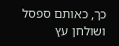כך, כאותם ספסל ושולחן עץ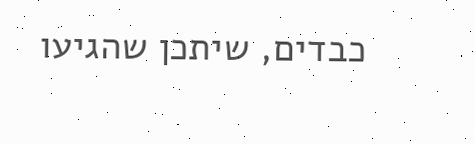כבדים, שיתכן שהגיעו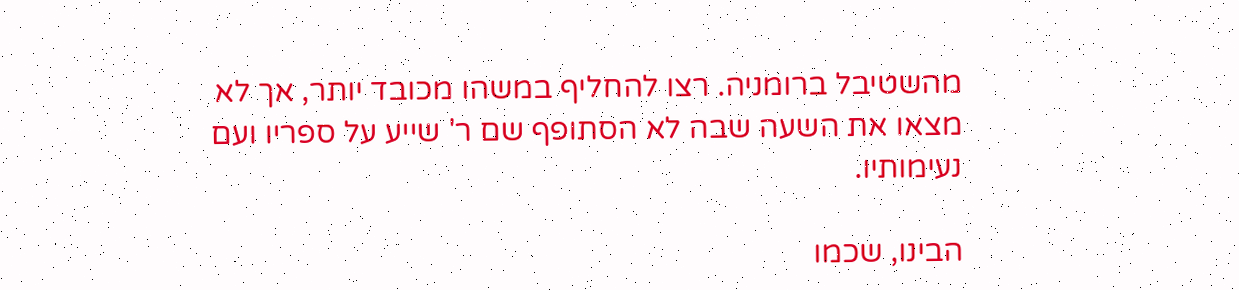מהשטיבל ברומניה. רצו להחליף במשהו מכובד יותר, אך לא מצאו את השעה שבה לא הסתופף שם ר' שייע על ספריו ועם נעימותיו.

הבינו, שכמו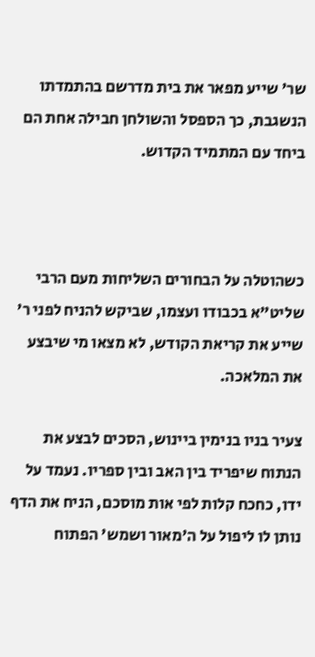שר' שייע מפאר את בית מדרשם בהתמדתו הנשגבת, כך הספסל והשולחן חבילה אחת הם ביחד עם המתמיד הקדוש.



כשהוטלה על הבחורים השליחות מעם הרבי שליט"א בכבודו ועצמו, שביקש להניח לפני ר' שייע את קריאת הקודש, לא מצאו מי שיבצע את המלאכה.

צעיר בניו בנימין ביינוש, הסכים לבצע את הנתוח שיפריד בין האב ובין ספריו. נעמד על ידו, כחכח קלות לפי אות מוסכם, הניח את הדף נותן לו ליפול על ה'מאור ושמש' הפתוח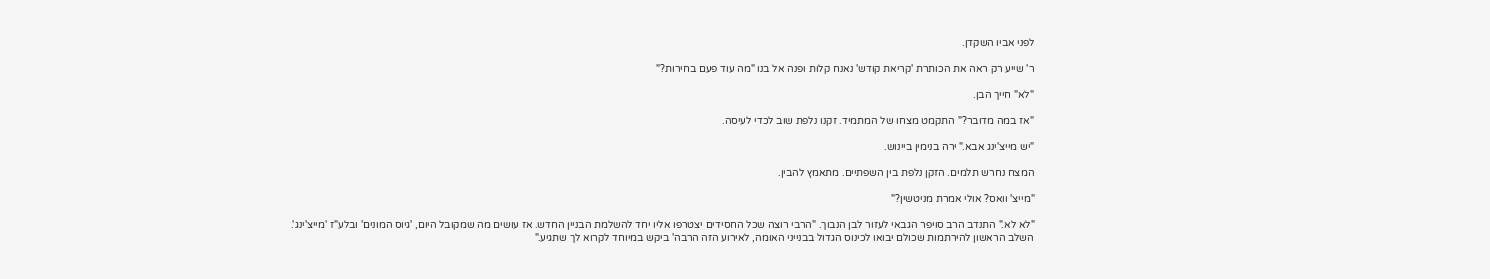לפני אביו השקדן.

ר' שייע רק ראה את הכותרת 'קריאת קודש' נאנח קלות ופנה אל בנו "מה עוד פעם בחירות?"

"לא" חייך הבן.

"אז במה מדובר?" התקמט מצחו של המתמיד. זקנו נלפת שוב לכדי לעיסה.

"יש מייצ'ינג אבא." ירה בנימין ביינוש.

המצח נחרש תלמים. הזקן נלפת בין השפתיים. מתאמץ להבין.

"מייצ' וואס? אולי אמרת מניטשין?"

"לא לא." התנדב הרב סויפר הגבאי לעזור לבן הנבוך. "הרבי רוצה שכל החסידים יצטרפו אליו יחד להשלמת הבניין החדש. אז עושים מה שמקובל היום, 'גיוס המונים' ובלע"ז 'מייצ'ינג'. השלב הראשון להירתמות שכולם יבואו לכינוס הגדול בבנייני האומה, לאירוע הזה הרבה' ביקש במיוחד לקרוא לך שתגיע."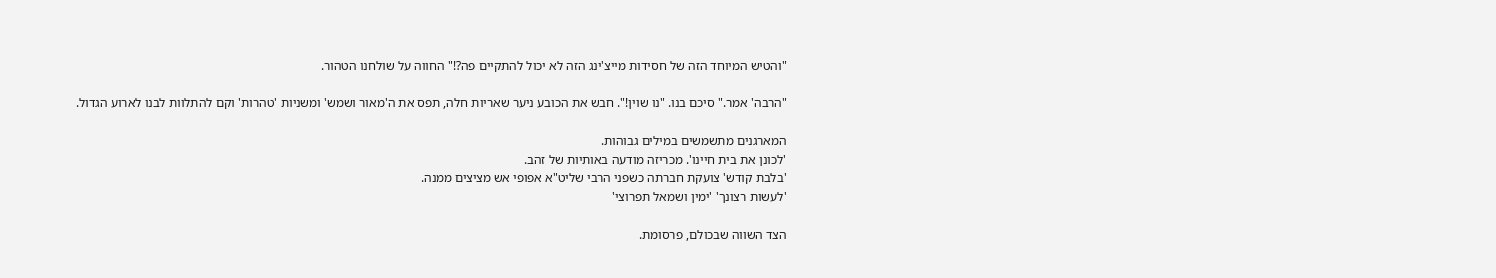"והטיש המיוחד הזה של חסידות מייצ'ינג הזה לא יכול להתקיים פה?!" החווה על שולחנו הטהור.

"הרבה' אמר." סיכם בנו. "נו שוין!". חבש את הכובע ניער שאריות חלה, תפס את ה'מאור ושמש' ומשניות 'טהרות' וקם להתלוות לבנו לארוע הגדול.

המארגנים מתשמשים במילים גבוהות.
'לכונן את בית חיינו'. מכריזה מודעה באותיות של זהב.
'בלבת קודש' צועקת חברתה כשפני הרבי שליט"א אפופי אש מציצים ממנה.
'לעשות רצונך' 'ימין ושמאל תפרוצי'

הצד השווה שבכולם, פרסומת.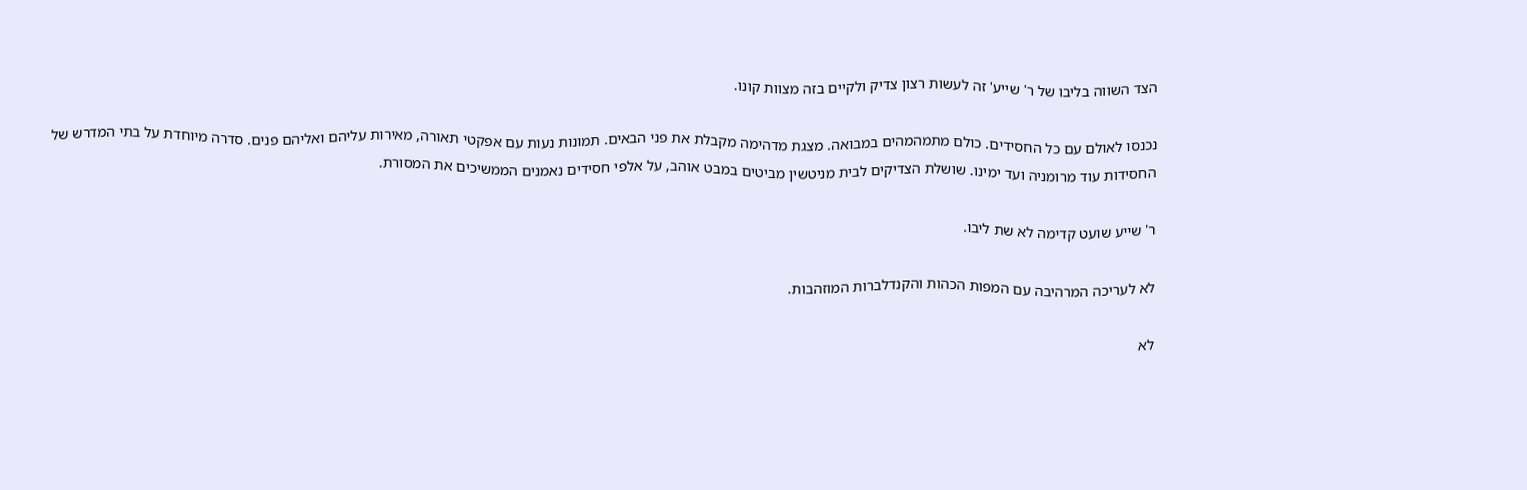הצד השווה בליבו של ר' שייע' זה לעשות רצון צדיק ולקיים בזה מצוות קונו.

נכנסו לאולם עם כל החסידים. כולם מתמהמהים במבואה. מצגת מדהימה מקבלת את פני הבאים. תמונות נעות עם אפקטי תאורה, מאירות עליהם ואליהם פנים. סדרה מיוחדת על בתי המדרש של החסידות עוד מרומניה ועד ימינו. שושלת הצדיקים לבית מניטשין מביטים במבט אוהב, על אלפי חסידים נאמנים הממשיכים את המסורת.

ר' שייע שועט קדימה לא שת ליבו.

לא לעריכה המרהיבה עם המפות הכהות והקנדלברות המוזהבות.

לא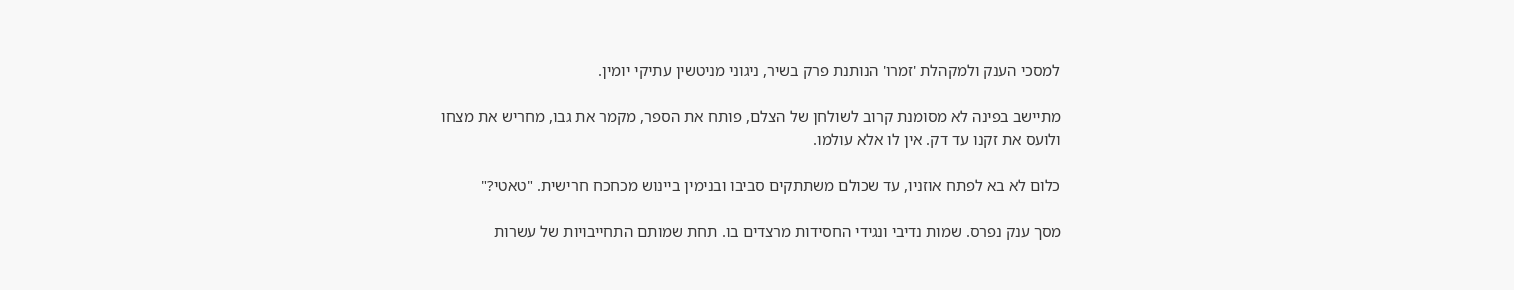למסכי הענק ולמקהלת 'זמרו' הנותנת פרק בשיר, ניגוני מניטשין עתיקי יומין.

מתיישב בפינה לא מסומנת קרוב לשולחן של הצלם, פותח את הספר, מקמר את גבו, מחריש את מצחו ולועס את זקנו עד דק. אין לו אלא עולמו.

כלום לא בא לפתח אוזניו, עד שכולם משתתקים סביבו ובנימין ביינוש מכחכח חרישית. "טאטי?"

מסך ענק נפרס. שמות נדיבי ונגידי החסידות מרצדים בו. תחת שמותם התחייבויות של עשרות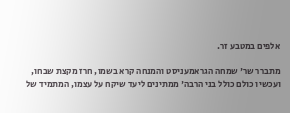אלפים במטבע זר.

מתברר שר' שמחה הגראמעניסט והמנחה קרא בשמו, חרז מקצת שבחו, ועכשיו כולם כולל בני הרבה' ממתינים ליעד שיקח על עצמו, המתמיד של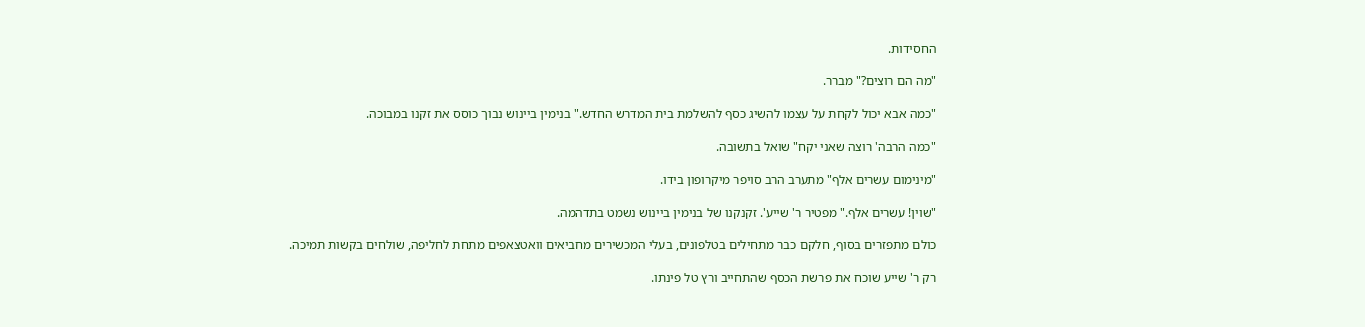החסידות.

"מה הם רוצים?" מברר.

"כמה אבא יכול לקחת על עצמו להשיג כסף להשלמת בית המדרש החדש." בנימין ביינוש נבוך כוסס את זקנו במבוכה.

"כמה הרבה' רוצה שאני יקח" שואל בתשובה.

"מינימום עשרים אלף" מתערב הרב סויפר מיקרופון בידו.

"שוין! עשרים אלף." מפטיר ר' שייע'. זקנקנו של בנימין ביינוש נשמט בתדהמה.

כולם מתפזרים בסוף, חלקם כבר מתחילים בטלפונים, בעלי המכשירים מחביאים וואטצאפים מתחת לחליפה, שולחים בקשות תמיכה.

רק ר' שייע שוכח את פרשת הכסף שהתחייב ורץ טל פינתו.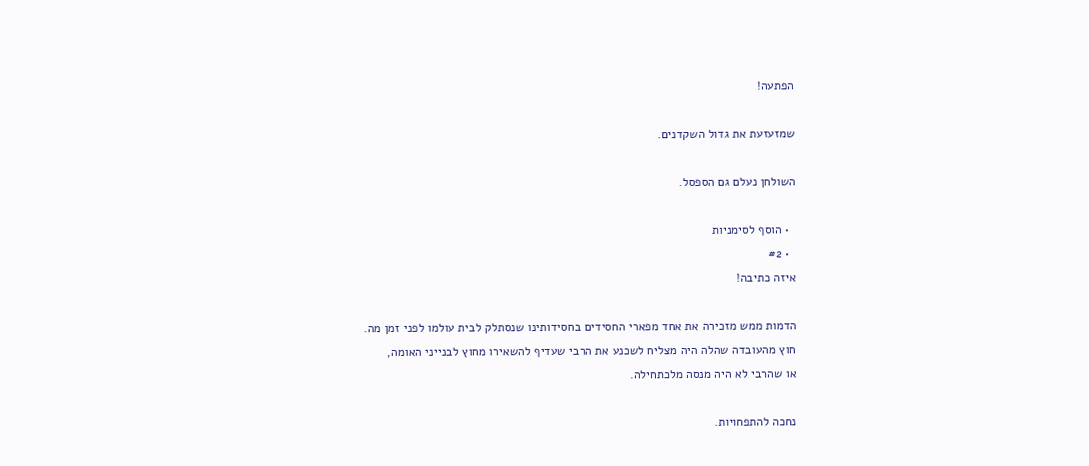הפתעה!

שמזעזעת את גדול השקדנים.

השולחן נעלם גם הספסל.

  • הוסף לסימניות
  • #2
איזה כתיבה!

הדמות ממש מזכירה את אחד מפארי החסידים בחסידותינו שנסתלק לבית עולמו לפני זמן מה.
חוץ מהעובדה שהלה היה מצליח לשכנע את הרבי שעדיף להשאירו מחוץ לבנייני האומה,
או שהרבי לא היה מנסה מלכתחילה.

נחכה להתפחויות.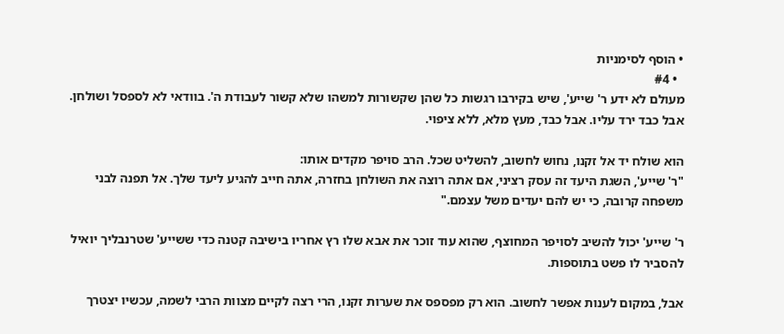• הוסף לסימניות
  • #4
מעולם לא ידע ר' שייע', שיש בקירבו רגשות כל שהן שקשורות למשהו שלא קשור לעבודת ה'. בוודאי לא לספסל ושולחן.
אבל כבד ירד עליו. אבל כבד, מעץ מלא, ללא ציפוי.

הוא שולח יד אל זקנו, נחוש לחשוב, להשליט שכל. הרב סויפר מקדים אותו:
"ר' שייע', השגת היעד זה עסק רציני, אם אתה רוצה את השולחן בחזרה, אתה חייב להגיע ליעד שלך. אל תפנה לבני משפחה קרובה, כי יש להם יעדים משל עצמם."

ר' שייע' יכול להשיב לסויפר המחוצף, שהוא עוד זוכר את אבא שלו רץ אחריו בישיבה קטנה כדי ששייע' שטרנבליך יואיל להסביר לו פשט בתוספות.

אבל, במקום לענות אפשר לחשוב. הוא רק מפספס את שערות זקנו, הרי רצה לקיים מצוות הרבי לשמה, עכשיו יצטרך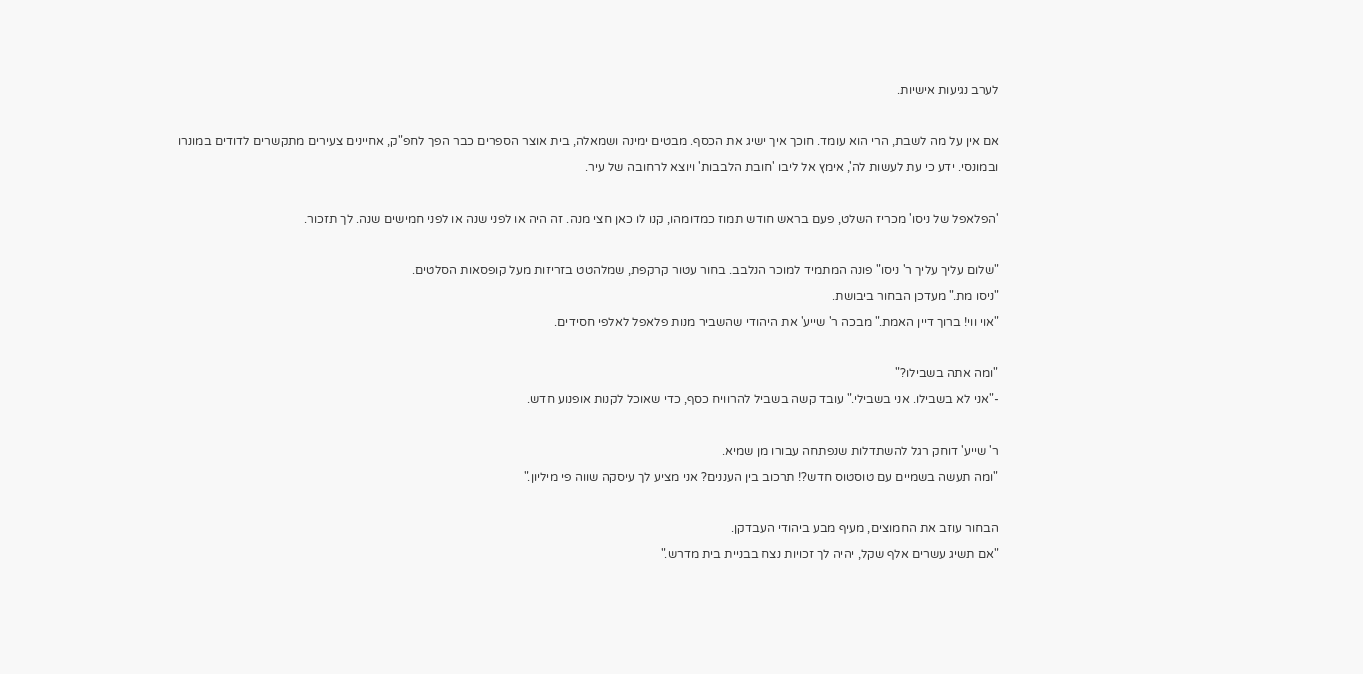לערב נגיעות אישיות.

אם אין על מה לשבת, הרי הוא עומד. חוכך איך ישיג את הכסף. מבטים ימינה ושמאלה, בית אוצר הספרים כבר הפך לחפ"ק, אחיינים צעירים מתקשרים לדודים במונרו ובמונסי. ידע כי עת לעשות לה', אימץ אל ליבו 'חובת הלבבות' ויוצא לרחובה של עיר.

'הפלאפל של ניסו' מכריז השלט, פעם בראש חודש תמוז כמדומהו, קנו לו כאן חצי מנה. זה היה או לפני שנה או לפני חמישים שנה. לך תזכור.

"שלום עליך עליך ר' ניסו" פונה המתמיד למוכר הנלבב. בחור עטור קרקפת, שמלהטט בזריזות מעל קופסאות הסלטים.
"ניסו מת." מעדכן הבחור ביבושת.
"אוי ווי! ברוך דיין האמת." מבכה ר' שייע' את היהודי שהשביר מנות פלאפל לאלפי חסידים.

"ומה אתה בשבילו?"
-"אני לא בשבילו. אני בשבילי." עובד קשה בשביל להרוויח כסף, כדי שאוכל לקנות אופנוע חדש.

ר' שייע' דוחק רגל להשתדלות שנפתחה עבורו מן שמיא.
"ומה תעשה בשמיים עם טוסטוס חדש?! תרכוב בין העננים? אני מציע לך עיסקה שווה פי מיליון."

הבחור עוזב את החמוצים, מעיף מבע ביהודי העבדקן.
"אם תשיג עשרים אלף שקל, יהיה לך זכויות נצח בבניית בית מדרש."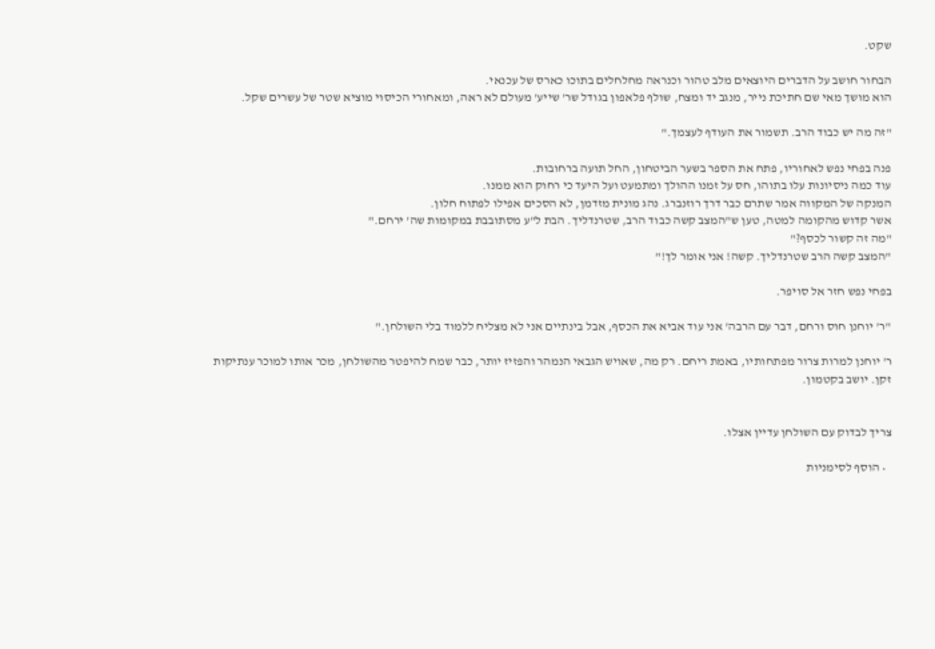שקט.

הבחור חושב על הדברים היוצאים מלב טהור וכנראה מחלחלים בתוכו כארס של עכנאי.
הוא מושך מאי שם חתיכת נייר, מנגב יד ומצח, שולף פלאפון בגודל שר' שייע' מעולם לא ראה, ומאחורי הכיסוי מוציא שטר של עשרים שקל.

"זה מה יש כבוד הרב. תשמור את העודף לעצמך."

פנה בפחי נפש לאחוריו, פתח את הספר בשער הביטחון, החל תועה ברחובות.
עוד כמה ניסיונות עלו בתוהו, חס על זמנו ההולך ומתמעט ועל היעד כי רחוק הוא ממנו.
המנקה של המקווה אמר שתרם כבר דרך רוזנברג. נהג מונית מזדמן, לא הסכים אפילו לפתוח חלון.
אשר קדוש מהקומה למטה, טען ש"המצב קשה כבוד הרב, שטרנדליך. הבת ל"ע מסתובבת במקומות שה' ירחם."
"מה זה קשור לכסף?"
"המצב קשה הרב שטרנדליך. קשה! אני אומר לך!"

בפחי נפש חזר אל סויפר.

"ר' יוחנן חוס ורחם, דבר עם הרבה' אני עוד אביא את הכסף, אבל בינתיים אני לא מצליח ללמוד בלי השולחן."

ר' יוחנן למרות צרור מפתחותיו, באמת ריחם. רק מה, שאויש הגבאי הנמהר והפזיז יותר, כבר שמח להיפטר מהשולחן, מכר אותו למוכר ענתיקות זקן. יושב בקטמון.


צריך לבדוק עם השולחן עדיין אצלו.

  • הוסף לסימניות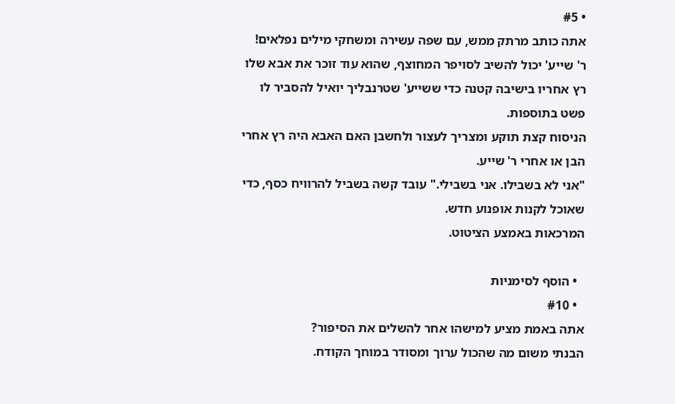• #5
אתה כותב מרתק ממש, עם שפה עשירה ומשחקי מילים נפלאים!
ר' שייע' יכול להשיב לסויפר המחוצף, שהוא עוד זוכר את אבא שלו רץ אחריו בישיבה קטנה כדי ששייע' שטרנבליך יואיל להסביר לו פשט בתוספות.
הניסוח קצת תוקע ומצריך לעצור ולחשבן האם האבא היה רץ אחרי הבן או אחרי ר' שייע.
"אני לא בשבילו. אני בשבילי." עובד קשה בשביל להרוויח כסף, כדי שאוכל לקנות אופנוע חדש.
המרכאות באמצע הציטוט.

  • הוסף לסימניות
  • #10
אתה באמת מציע למישהו אחר להשלים את הסיפור?
הבנתי משום מה שהכול ערוך ומסודר במוחך הקודח.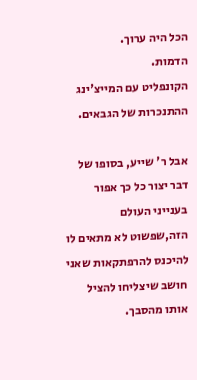הכל היה ערוך.
הדמות.
הקונפליט עם המייצ'ינג
ההתנכרות של הגבאים.

אבל ר' שייע, בסופו של דבר יצור כל כך אפור בענייני העולם הזה,שפשוט לא מתאים לו להיכנס להרפתקאות שאני חושב שיצליחו להציל אותו מהסבך.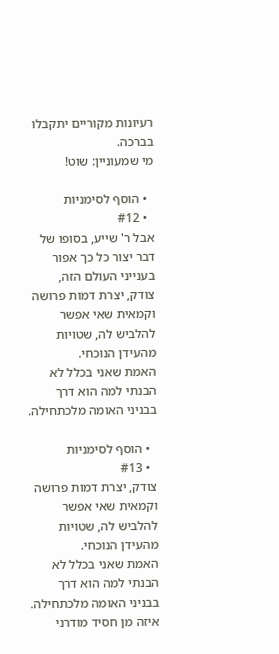רעיונות מקוריים יתקבלו בברכה.
מי שמעוניין: שוט!

  • הוסף לסימניות
  • #12
אבל ר' שייע, בסופו של דבר יצור כל כך אפור בענייני העולם הזה,
צודק, יצרת דמות פרושה וקמאית שאי אפשר להלביש לה, שטויות מהעידן הנוכחי.
האמת שאני בכלל לא הבנתי למה הוא דרך בבניני האומה מלכתחילה.

  • הוסף לסימניות
  • #13
צודק, יצרת דמות פרושה וקמאית שאי אפשר להלביש לה, שטויות מהעידן הנוכחי.
האמת שאני בכלל לא הבנתי למה הוא דרך בבניני האומה מלכתחילה.
איזה מן חסיד מודרני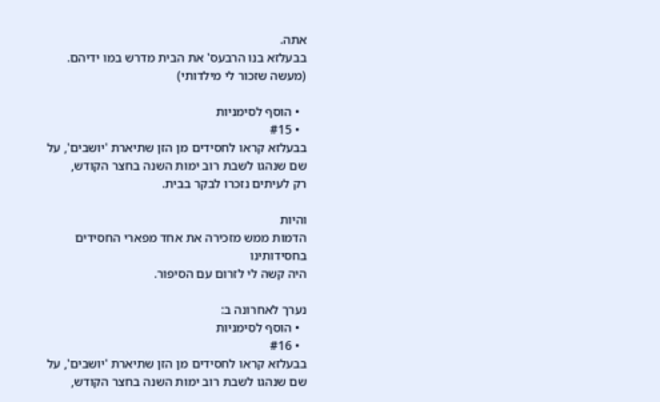אתה.
בבעלזא בנו הרבעס' את הבית מדרש במו ידיהם.
(מעשה שזכור לי מילדותי)

  • הוסף לסימניות
  • #15
בבעלזא קראו לחסידים מן הזן שתיארת 'יושבים', על שם שנהגו לשבת רוב ימות השנה בחצר הקודש,
רק לעיתים נזכרו לבקר בבית.

והיות
הדמות ממש מזכירה את אחד מפארי החסידים בחסידותינו
היה קשה לי לזרום עם הסיפור.

נערך לאחרונה ב:
  • הוסף לסימניות
  • #16
בבעלזא קראו לחסידים מן הזן שתיארת 'יושבים', על שם שנהגו לשבת רוב ימות השנה בחצר הקודש,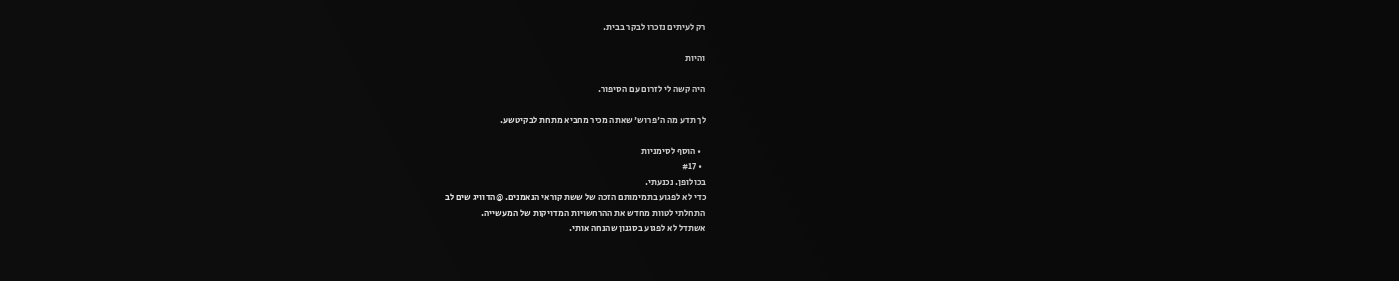רק לעיתים נזכרו לבקר בבית.

והיות

היה קשה לי לזרום עם הסיפור.

לך תדע מה ה'פרוש' שאתה מכיר מחביא מתחת לבקיטשע.

  • הוסף לסימניות
  • #17
בכולופן. נכנעתי.
כדי לא לפגוע בתמימותם הזכה של ששת קוראי הנאמנים. @הדוויג שים לב
התחלתי לטוות מחדש את ההרחשויות המדויקות של המעשייה.
אשתדל לא לפגוע בסגנון שהנחה אותי.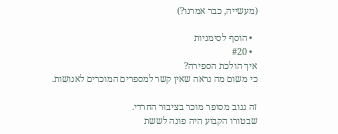(מעשייה, כבר אמרנו?)

  • הוסף לסימניות
  • #20
איך הולכת הספירה?
כי משום מה נראה שאין קשר למספרים המוכרים לאנושות.

זה גנוב מסופר מוכר בציבור החרדי.
שבטורו הקבוע היה פונה לששת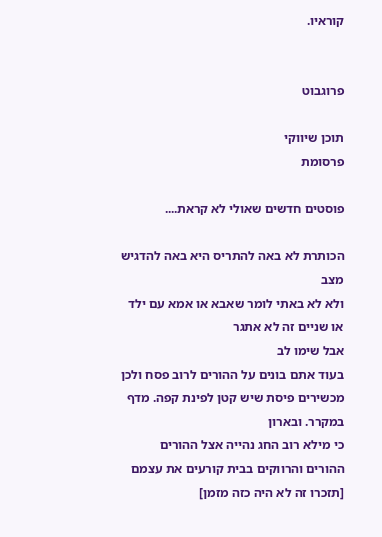קוראיו.


פרוגבוט

תוכן שיווקי
פרסומת

פוסטים חדשים שאולי לא קראת....

הכותרת לא באה להתריס היא באה להדגיש מצב
ולא לא באתי לומר שאבא או אמא עם ילד או שניים זה לא אתגר
אבל שימו לב
בעוד אתם בונים על ההורים לרוב פסח ולכן מכשירים פיסת שיש קטן לפינת קפה. מדף במקרר. ובארון
כי מילא רוב החג נהייה אצל ההורים
ההורים והרווקים בבית קורעים את עצמם [תזכרו זה לא היה כזה מזמן]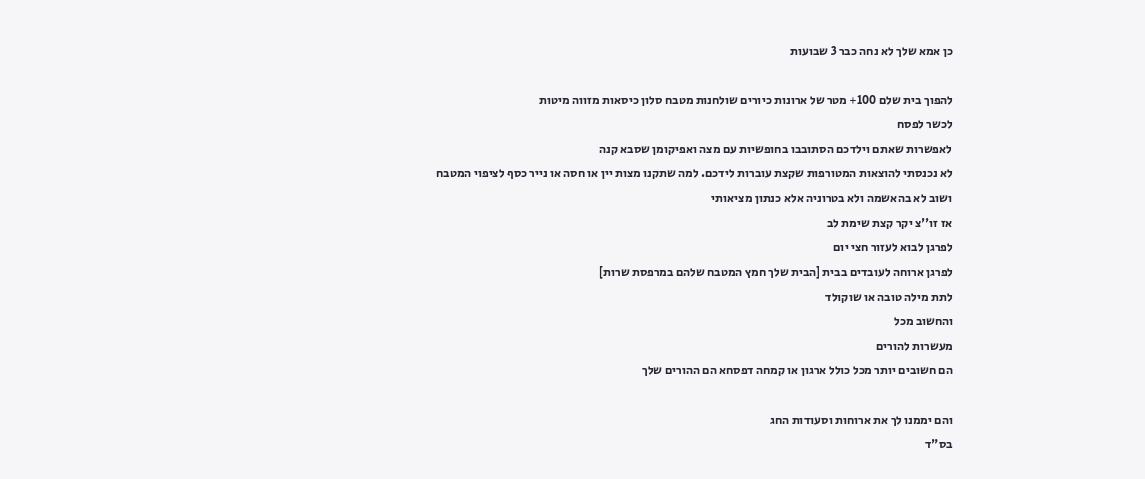כן אמא שלך לא נחה כבר 3 שבועות

להפוך בית שלם 100+ מטר של ארונות כיורים שולחנות מטבח סלון כיסאות מזווה מיטות
לכשר לפסח
לאפשרות שאתם וילדכם הסתובבו בחופשיות עם מצה ואפיקומן שסבא קנה
לא נכנסתי להוצאות המטורפות שקצת עוברות לידכם. למה שתקנו מצות יין או חסה או נייר כסף לציפוי המטבח
ושוב לא בהאשמה ולא בטרוניה אלא כנתון מציאותי
אז זו''צ יקר קצת שימת לב
לפרגן לבוא לעזור חצי יום
לפרגן ארוחה לעובדים בבית [הבית שלך חמץ המטבח שלהם במרפסת שרות]
לתת מילה טובה או שוקולד
והחשוב מכל
מעשרות להורים
הם חשובים יותר מכל כולל ארגון או קמחה דפסחא הם ההורים שלך

והם יממנו לך את ארוחות וסעודות החג
בס"ד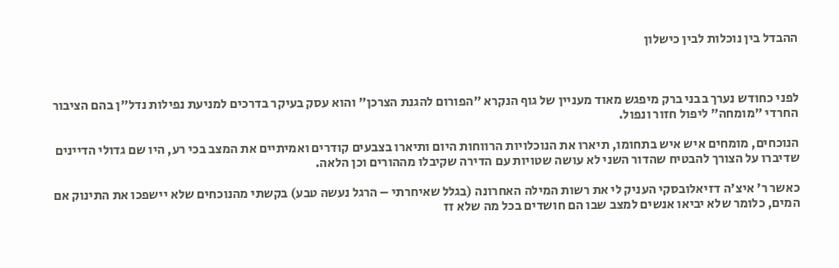ההבדל בין נוכלות לבין כישלון



לפני כחודש נערך בבני ברק מיפגש מאוד מעניין של גוף הנקרא "הפורום להגנת הצרכן" והוא עסק בעיקר בדרכים למניעת נפילות נדל"ן בהם הציבור החרדי "מומחה" ליפול חזור ונפול.

הנוכחים, מומחים איש איש בתחומו, תיארו את הנוכלויות הרווחות היום ותיארו בצבעים קודרים ואמיתיים את המצב בכי רע, היו שם גדולי הדיינים שדיברו על הצורך להבטיח שהדור השני לא עושה שטויות עם הדירה שקיבלו מההורים וכן הלאה.

כאשר ר' איצ'ה דזיאלובסקי העניק לי את רשות המילה האחרונה (בגלל שאיחרתי – הרגל נעשה טבע) בקשתי מהנוכחים שלא יישפכו את התינוק אם המים, כלומר שלא יביאו אנשים למצב שבו הם חושדים בכל מה שלא זז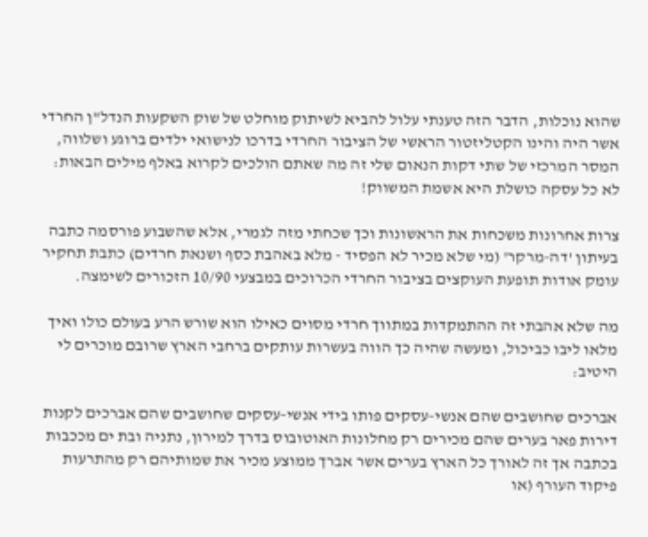שהוא נוכלות, הדבר הזה טענתי עלול להביא לשיתוק מוחלט של שוק השקעות הנדל"ן החרדי אשר היה והינו הקטליזטור הראשי של הציבור החרדי בדרכו לנישואי ילדים ברוגע ושלווה, המסר המרכזי של שתי דקות הנאום שלי זה מה שאתם הולכים לקרוא באלף מילים הבאות: לא כל עסקה כושלת היא אשמת המשווק!

צרות אחרונות משכחות את הראשונות וכך שכחתי מזה לגמרי, אלא שהשבוע פורסמה כתבה בעיתון 'דה-מרקר' (מי שלא מכיר לא הפסיד - מלא באהבת כסף ושנאת חרדים) כתבת תחקיר עומק אודות תופעת העוקצים בציבור החרדי הכרוכים במבצעי 10/90 הזכורים לשימצה.

מה שלא אהבתי זה ההתמקדות במתווך חרדי מסוים כאילו הוא שורש הרע בעולם כולו ואיך מלאו ליבו כביכול, ומעשה שהיה כך הווה בעשרות עותקים ברחבי הארץ שרובם מוכרים לי היטיב:

אברכים שחושבים שהם אנשי-עסקים פותו בידי אנשי-עסקים שחושבים שהם אברכים לקנות דירות פאר בערים שהם מכירים רק מחלונות האוטובוס בדרך למירון, נתניה ובת ים מככבות בכתבה אך זה לאורך כל הארץ בערים אשר אברך ממוצע מכיר את שמותיהם רק מהתרעות פיקוד העורף (או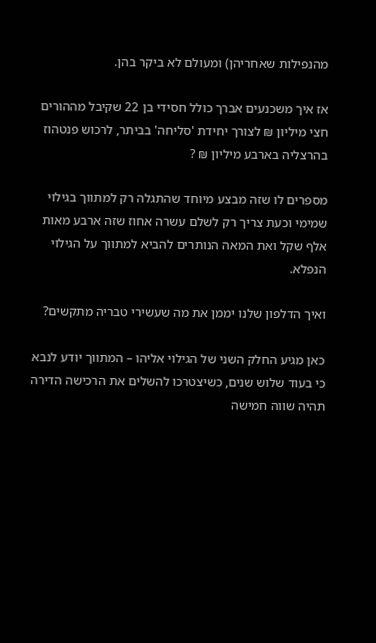מהנפילות שאחריהן) ומעולם לא ביקר בהן.

אז איך משכנעים אברך כולל חסידי בן 22 שקיבל מההורים חצי מיליון ₪ לצורך יחידת 'סליחה' בביתר, לרכוש פנטהוז בהרצליה בארבע מיליון ₪ ?

מספרים לו שזה מבצע מיוחד שהתגלה רק למתווך בגילוי שמימי וכעת צריך רק לשלם עשרה אחוז שזה ארבע מאות אלף שקל ואת המאה הנותרים להביא למתווך על הגילוי הנפלא.

ואיך הדלפון שלנו יממן את מה שעשירי טבריה מתקשים?

כאן מגיע החלק השני של הגילוי אליהו – המתווך יודע לנבא כי בעוד שלוש שנים, כשיצטרכו להשלים את הרכישה הדירה תהיה שווה חמישה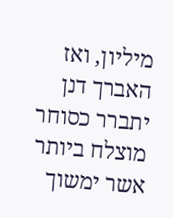מיליון, ואז האברך דנן יתברר כסוחר מוצלח ביותר אשר ימשוך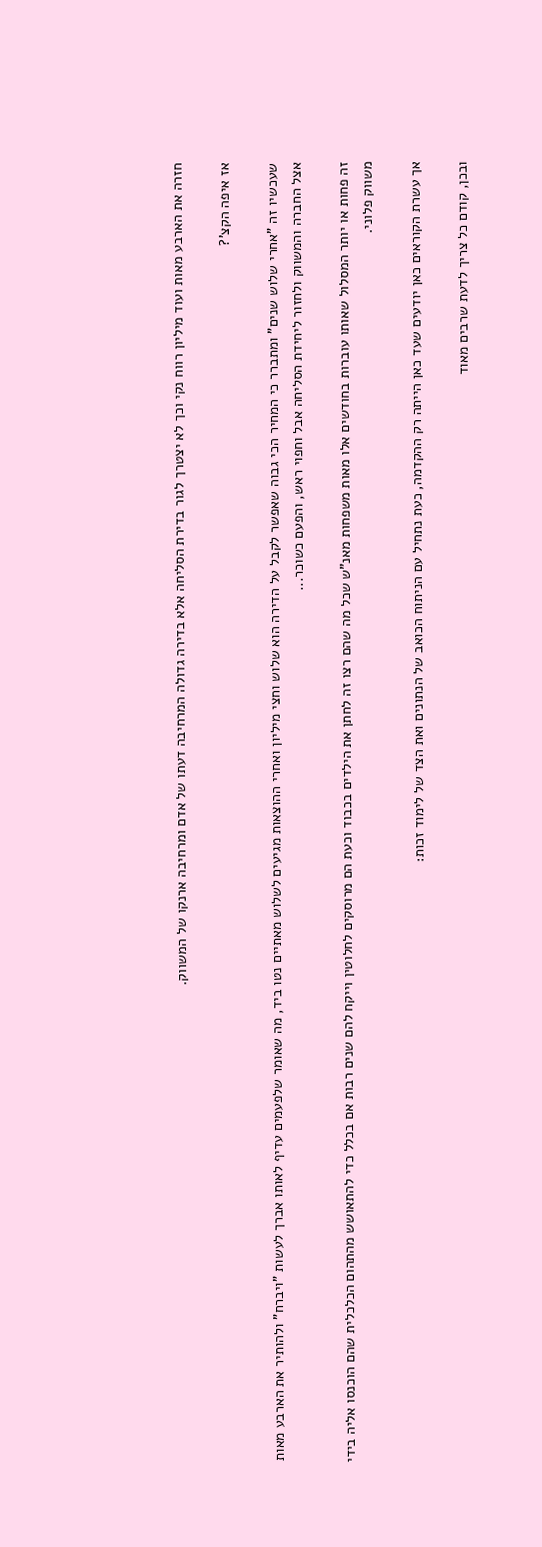חזרה את הארבע מאות ועוד מיליון רווח נקי וכך לא יצטרך לגור בדירת הסליחה אלא בדירה גדולה המרחיבה דעתו של אדם ומרחיבה ארנקו של המשווק.

אז איפה הקצ'?

שעכשיו זה "אחרי שלוש שנים" ומתברר כי המחיר הכי גבוה שאפשר לקבל על הדירה הוא שלוש וחצי מיליון ואחרי ההוצאות מגיעים לשלוש מאתיים נטו ביד, מה שאומר שלפעמים עדיף לאותו אברך לעשות "ויברח" ולהותיר את הארבע מאות אצל החברה והמשווק ולחזור ליחידת הסליחה אבל וחפוי ראש, והפעם כשוכר...

זה פחות או יותר המסלול שאותו עוברות בחודשים אלו מאות משפחות מאנ"ש שכל מה שהם רצו זה לחתן את הילדים בכבוד וכעת הם מרוסקים לחלוטין וייקח להם שנים רבות אם בכלל כדי להתאושש מהתהום הכלכלית שהם הוכנסו אליה בידי משווק פלוני.

אך עשרת הקוראים כאן יודעים שעד כאן הייתה רק ההקדמה, כעת נתחיל עם הניתוח הכואב של הנתונים ואת הצד של לימוד זכות:

ובכן, קודם כל צריך לדעת שרבים מאוד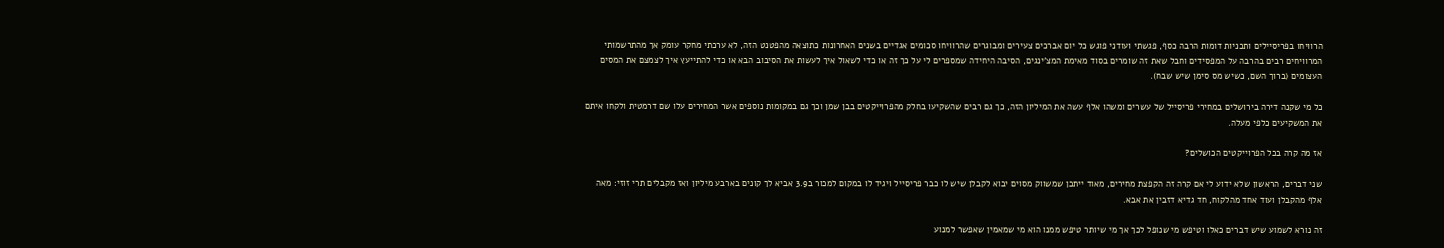הרוויחו בפריסיילים ותכניות דומות הרבה כסף, פגשתי ועודני פוגש כל יום אברכים צעירים ומבוגרים שהרוויחו סכומים אגדיים בשנים האחרונות כתוצאה מהפטנט הזה, לא ערכתי מחקר עומק אך מהתרשמותי המרוויחים רבים בהרבה על המפסידים וחבל שאת זה שומרים בסוד מאימת המצ'ינגים, הסיבה היחידה שמספרים לי על כך זה או כדי לשאול איך לעשות את הסיבוב הבא או כדי להתייעץ איך לצמצם את המסים העצומים (ברוך השם, כשיש מס סימן שיש שבח).

כל מי שקנה דירה בירושלים במחירי פריסייל של עשרים ומשהו אלף עשה את המיליון הזה, כך גם רבים שהשקיעו בחלק מהפרוייקטים בבן שמן וכך גם במקומות נוספים אשר המחירים עלו שם דרמטית ולקחו איתם את המשקיעים כלפי מעלה.

אז מה קרה בכל הפרוייקטים הכושלים?

שני דברים, הראשון שלא ידוע לי אם קרה זה הקפצת מחירים, מאוד ייתכן שמשווק מסוים יבוא לקבלן שיש לו כבר פריסייל ויגיד לו במקום למכור ב3.9 אביא לך קונים בארבע מיליון ואז מקבלים תרי זוזי: מאה אלף מהקבלן ועוד אחד מהלקוח, חד גדיא דזבין את אבא.

זה נורא לשמוע שיש דברים כאלו וטיפש מי שנופל לכך אך מי שיותר טיפש ממנו הוא מי שמאמין שאפשר למנוע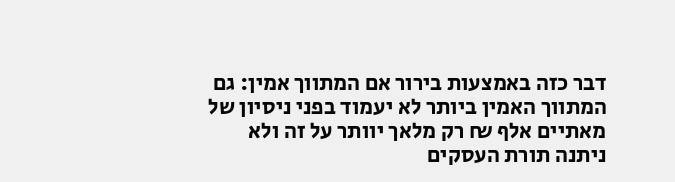דבר כזה באמצעות בירור אם המתווך אמין: גם המתווך האמין ביותר לא יעמוד בפני ניסיון של מאתיים אלף ₪ רק מלאך יוותר על זה ולא ניתנה תורת העסקים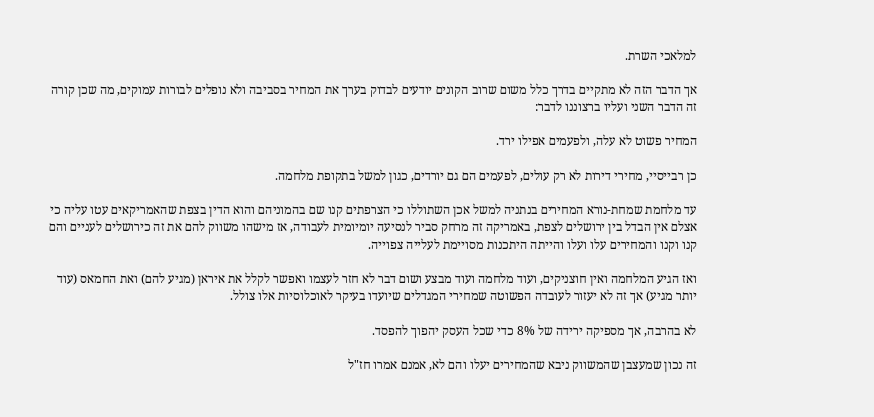למלאכי השרת.

אך הדבר הזה לא מתקיים בדרך כלל משום שרוב הקונים יודעים לבדוק בערך את המחיר בסביבה ולא נופלים לבורות עמוקים, מה שכן קורה זה הדבר השני ועליו ברצוננו לדבר:

המחיר פשוט לא עלה, ולפעמים אפילו ירד.

כן רבייסיי, מחירי דירות לא רק עולים, לפעמים הם גם יורדים, כגון למשל בתקופת מלחמה.

עד מלחמת שמחת-נורא המחירים בנתניה למשל אכן השתוללו כי הצרפתים קנו שם בהמוניהם והוא הדין בצפת שהאמריקאים עטו עליה כי אצלם אין הבדל בין ירושלים לצפת, באמריקה זה מרחק סביר לנסיעה יומיומית לעבודה, אז מישהו משווק להם את זה כירושלים לעניים והם קנו וקנו והמחירים עלו ועלו והייתה היתכנות מסויימת לעלייה צפוייה.

ואז הגיע המלחמה ואין חוצניקים, ועוד מלחמה ועוד מבצע ושום דבר לא חזר לעצמו ואפשר לקלל את איראן (מגיע להם) ואת החמאס (עוד יותר מגיע) אך זה לא יעזור לעובדה הפשוטה שמחירי המגדלים שיועדו בעיקר לאוכלוסיות אלו צולל.

לא בהרבה, אך מספיקה ירידה של 8% כדי שכל העסק יהפוך להפסד.

זה נכון שמעצבן שהמשווק ניבא שהמחירים יעלו והם לא, אמנם אמרו חז"ל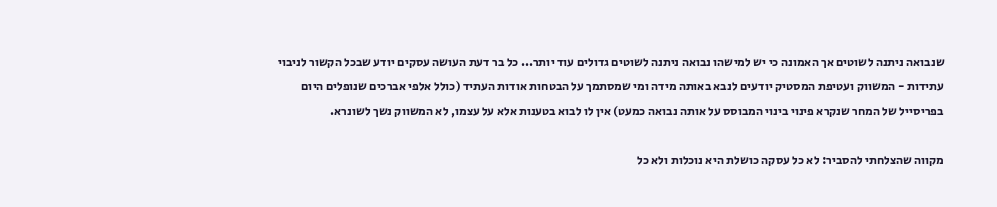שנבואה ניתנה לשוטים אך האמונה כי יש למישהו נבואה ניתנה לשוטים גדולים עוד יותר... כל בר דעת העושה עסקים יודע שבכל הקשור לניבוי עתידות - המשווק ועטיפת המסטיק יודעים לנבא באותה מידה ומי שמסתמך על הבטחות אודות העתיד (כולל אלפי אברכים שנופלים היום בפריסייל של המחר שנקרא פינוי בינוי המבוסס על אותה נבואה כמעט) אין לו לבוא בטענות אלא על עצמו, לא המשווק נשך לשונרא.

מקווה שהצלחתי להסביר: לא כל עסקה כושלת היא נוכלות ולא כל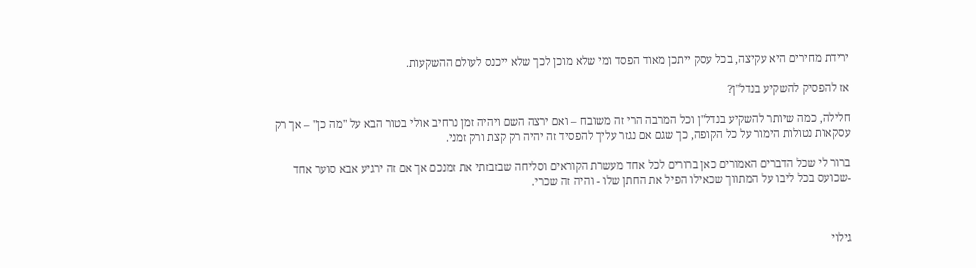ירידת מחירים היא עקיצה, בכל עסק ייתכן מאוד הפסד ומי שלא מוכן לכך שלא ייכנס לעולם ההשקעות.

אז להפסיק להשקיע בנדל"ן?

חלילה, כמה שיותר להשקיע בנדל"ן וכל המרבה הרי זה משובח – ואם ירצה השם ויהיה זמן נרחיב אולי בטור הבא על "מה כן" – אך רק עסקאות נטולות הימור על כל הקופה, כך שגם אם נגזר עליך להפסיד זה יהיה רק קצת ורק זמני.

ברור לי שכל הדברים האמורים כאן ברורים לכל אחד מעשרת הקוראים וסליחה שבזבזתי את זמנכם אך אם זה ירגיע אבא סוער אחד -שכועס בכל ליבו על המתווך שכאילו הפיל את החתן שלו - והיה זה שכרי.



גילוי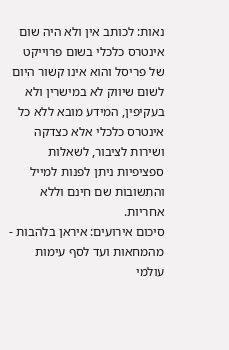נאות: לכותב אין ולא היה שום אינטרס כלכלי בשום פרוייקט של פריסל והוא אינו קשור היום לשום שיווק לא במישרין ולא בעקיפין, המידע מובא ללא כל אינטרס כלכלי אלא כצדקה ושירות לציבור, לשאלות ספציפיות ניתן לפנות למייל והתשובות שם חינם וללא אחריות.
סיכום אירועים: איראן בלהבות - מהמחאות ועד לסף עימות עולמי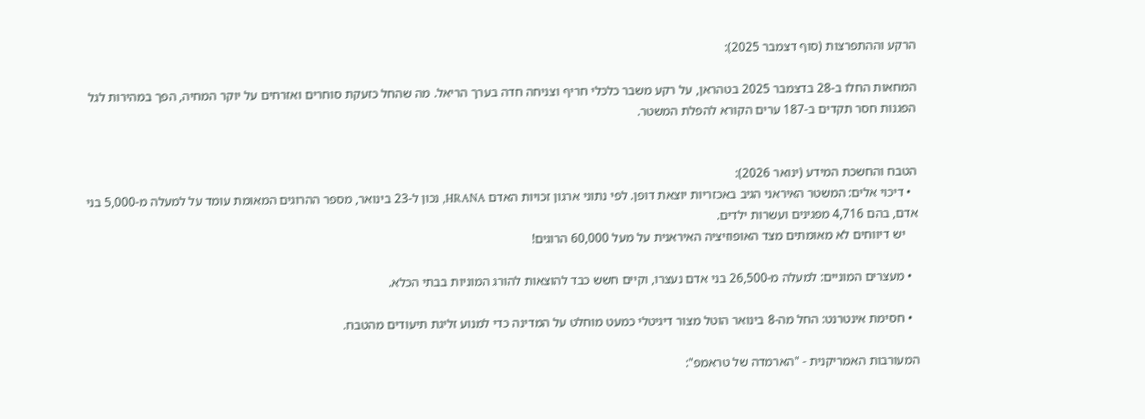הרקע וההתפרצות (סוף דצמבר 2025):

המחאות החלו ב-28 בדצמבר 2025 בטהראן, על רקע משבר כלכלי חריף וצניחה חדה בערך הריאל. מה שהחל כזעקת סוחרים ואזרחים על יוקר המחיה, הפך במהירות לגל הפגנות חסר תקדים ב-187 ערים הקורא להפלת המשטר.


הטבח והחשכת המידע (ינואר 2026):
  • דיכוי אלים: המשטר האיראני הגיב באכזריות יוצאת דופן. לפי נתוני ארגון זכויות האדם HRANA, נכון ל-23 בינואר, מספר ההרוגים המאומת עומד על למעלה מ-5,000 בני אדם, בהם 4,716 מפגינים ועשרות ילדים.
    יש דיווחים לא מאומתים מצד האופוזיציה האיראנית על מעל 60,000 הרוגים!

  • מעצרים המוניים: למעלה מ-26,500 בני אדם נעצרו, וקיים חשש כבד להוצאות להורג המוניות בבתי הכלא.

  • חסימת אינטרנט: החל מה-8 בינואר הוטל מצור דיגיטלי כמעט מוחלט על המדינה כדי למנוע זליגת תיעודים מהטבח.

המעורבות האמריקנית - "הארמדה של טראמפ":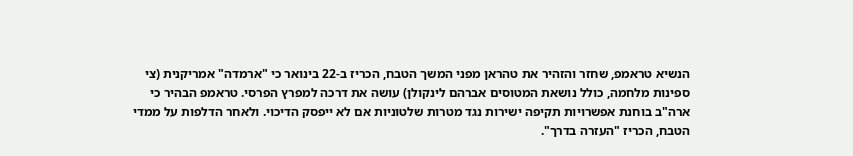הנשיא טראמפ, שחזר והזהיר את טהראן מפני המשך הטבח, הכריז ב-22 בינואר כי "ארמדה" אמריקנית (צי ספינות מלחמה, כולל נושאת המטוסים אברהם לינקולן) עושה את דרכה למפרץ הפרסי. טראמפ הבהיר כי ארה"ב בוחנת אפשרויות תקיפה ישירות נגד מטרות שלטוניות אם לא ייפסק הדיכוי. ולאחר הדלפות על ממדי הטבח, הכריז "העזרה בדרך".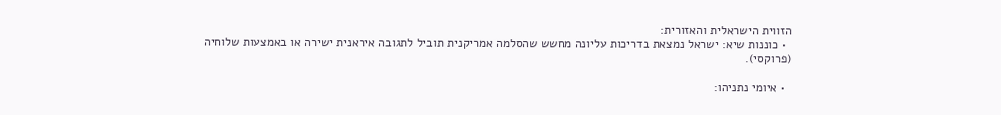הזווית הישראלית והאזורית:
  • כוננות שיא: ישראל נמצאת בדריכות עליונה מחשש שהסלמה אמריקנית תוביל לתגובה איראנית ישירה או באמצעות שלוחיה (פרוקסי).

  • איומי נתניהו: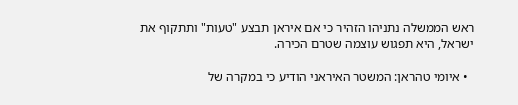ראש הממשלה נתניהו הזהיר כי אם איראן תבצע "טעות" ותתקוף את ישראל, היא תפגוש עוצמה שטרם הכירה.

  • איומי טהראן: המשטר האיראני הודיע כי במקרה של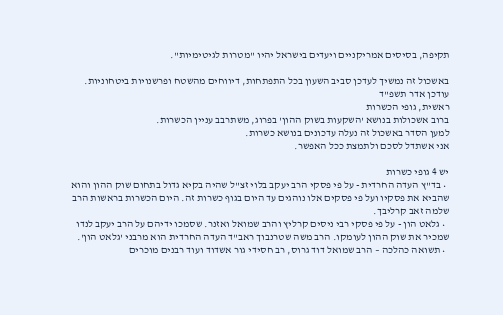תקיפה, בסיסים אמריקניים ויעדים בישראל יהיו "מטרות לגיטימיות".

באשכול זה נמשיך לעדכן סביב השעון בכל התפתחות, דיווחים מהשטח ופרשנויות ביטחוניות.
עודכן אדר תשפ"ד
ראשית, גופי הכשרות
ברוב אשכולות בנושא 'השקעות בשוק ההון' בפרוג, משתרבב עניין הכשרות.
למען הסדר באשכול זה נעלה עדכונים בנושא כשרות.
אני אשתדל לסכם ולתמצת ככל האפשר.

יש 4 גופי כשרות
  • בד"ץ העדה החרדית - על פי פסקי הרב יעקב בלוי זצ"ל שהיה בקיא גדול בתחום שוק ההון והוא שהביא את פסקיו ועל פי פסקים אלו נוהגים עד היום בגוף כשרות זה. היום הכשרות בראשות הרב שלמה זאב קרליבך.
  • גלאט הון - על פי פסקי רבי ניסים קרליץ והרב שמואל ואזנר. שסמכו ידיהם על הרב יעקב לנדו שמכיר את שוק ההון לעומקו. הרב משה שטרנבוך ראב"ד העדה החרדית הוא מרבני 'גלאט הון'.
  • תשואה כהלכה – הרב שמואל דוד גרוס, רב חסידי גור אשדוד ועוד רבנים מוכרים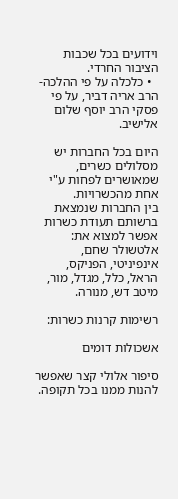וידועים בכל שכבות הציבור החרדי.
  • כלכלה על פי ההלכה- הרב אריה דביר, על פי פסקי הרב יוסף שלום אלישיב.

היום בכל החברות יש מסלולים כשרים, שמאושרים לפחות ע"י אחת מהכשרויות.
בין החברות שנמצאת ברשותם תעודת כשרות אפשר למצוא את:
אלטשולר שחם, אינפיניטי, הפניקס, הראל, כלל, מגדל, מור, מיטב דש, מנורה.

רשימות קרנות כשרות:

אשכולות דומים

סיפור אלולי קצר שאפשר להנות ממנו בכל תקופה.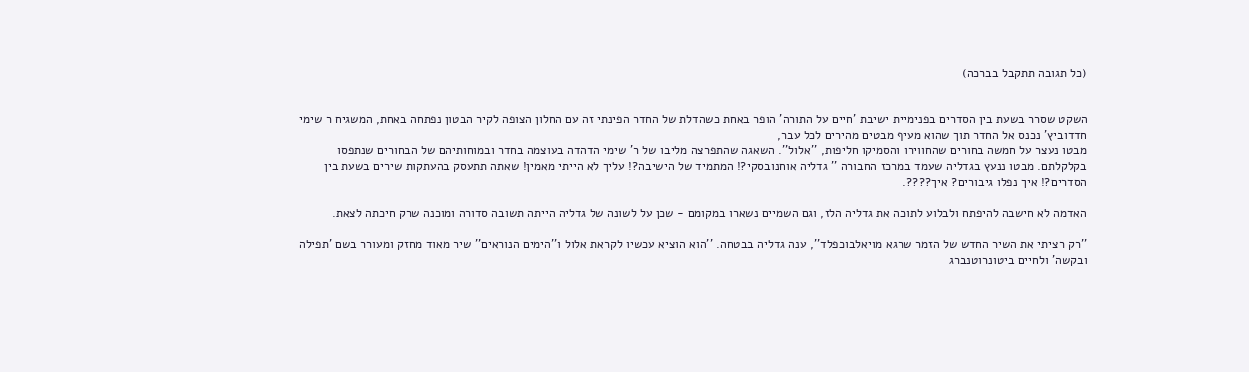(כל תגובה תתקבל בברכה)


השקט שסרר בשעת בין הסדרים בפנימיית ישיבת 'חיים על התורה' הופר באחת כשהדלת של החדר הפינתי זה עם החלון הצופה לקיר הבטון נפתחה באחת, המשגיח ר שימי חדדוביץ' נכנס אל החדר תוך שהוא מעיף מבטים מהירים לכל עבר,
מבטו נעצר על חמשה בחורים שהחווירו והסמיקו חליפות, ''אלול''. השאגה שהתפרצה מליבו של ר' שימי הדהדה בעוצמה בחדר ובמוחותיהם של הבחורים שנתפסו בקלקלתם. מבטו ננעץ בגדליה שעמד במרכז החבורה '' גדליה אוחנובסקי?! המתמיד של הישיבה?! עליך לא הייתי מאמין! שאתה תתעסק בהעתקות שירים בשעת בין הסדרים?! איך נפלו גיבורים? איך????.

האדמה לא חישבה להיפתח ולבלוע לתוכה את גדליה הלז, וגם השמיים נשארו במקומם - שכן על לשונה של גדליה הייתה תשובה סדורה ומוכנה שרק חיכתה לצאת.

''רק רציתי את השיר החדש של הזמר שרגא מויאלבוכפלד'', ענה גדליה בבטחה. ''הוא הוציא עכשיו לקראת אלול ו''הימים הנוראים'' שיר מאוד מחזק ומעורר בשם 'תפילה ובקשה' ולחיים ביטונרוטנברג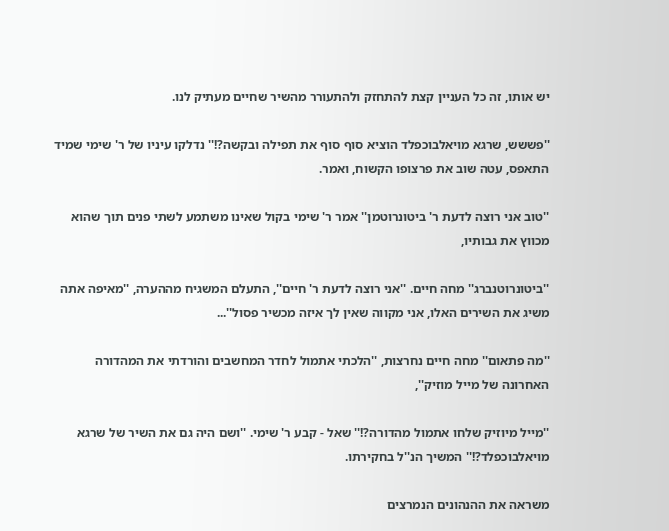יש אותו, זה כל העניין קצת להתחזק ולהתעורר מהשיר שחיים מעתיק לנו.

''פששש, שרגא מויאלבוכפלד הוציא סוף סוף את תפילה ובקשה?!'' נדלקו עיניו של ר' שימי שמיד התאפס, עטה שוב את פרצופו הקשוח, ואמר.

''טוב אני רוצה לדעת ר' ביטונרוטמן'' אמר ר' שימי בקול שאינו משתמע לשתי פנים תוך שהוא מכווץ את גבותיו,

''ביטונרוטנברג'' מחה חיים. ''אני רוצה לדעת ר' חיים'', התעלם המשגיח מההערה, ''מאיפה אתה משיג את השירים האלו, אני מקווה שאין לך איזה מכשיר פסול''...

''מה פתאום'' מחה חיים נחרצות, ''הלכתי אתמול לחדר המחשבים והורדתי את המהדורה האחרונה של מייל מוזיק'',

''מייל מיוזיק שלחו אתמול מהדורה?!'' שאל - קבע ר' שימי. ''ושם היה גם את השיר של שרגא מויאלבוכפלד?!'' המשיך הנ''ל בחקירתו.

משראה את ההנהונים הנמרצים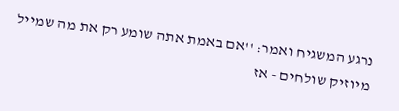נרגע המשגיח ואמר: ''אם באמת אתה שומע רק את מה שמייל מיוזיק שולחים - אז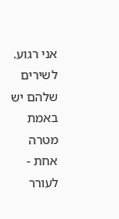אני רגוע. לשירים שלהם יש באמת מטרה אחת - לעורר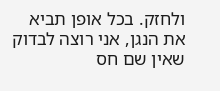ולחזק. בכל אופן תביא את הנגן, אני רוצה לבדוק שאין שם חס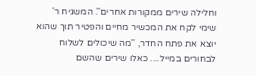וחלילה שירים ממקורות אחרים''. המשגיח ר' שימי לקח את המכשיר מחיים והפטיר תוך שהוא יוצא את פתח החדר, ''מה שיכולים לשלוח לבחורים במייל.... כאלו שירים שהשם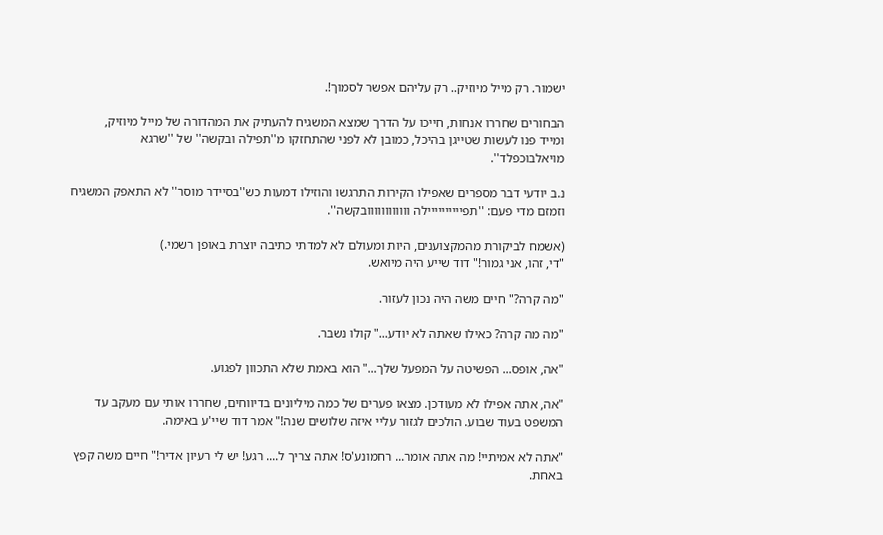ישמור. רק מייל מיוזיק.. רק עליהם אפשר לסמוך!.

הבחורים שחררו אנחות, חייכו על הדרך שמצא המשגיח להעתיק את המהדורה של מייל מיוזיק,
ומייד פנו לעשות שטייגן בהיכל, כמובן לא לפני שהתחזקו מ''תפילה ובקשה'' של ''שרגא מויאלבוכפלד''.

נ.ב יודעי דבר מספרים שאפילו הקירות התרגשו והוזילו דמעות כש''בסיידר מוסר'' לא התאפק המשגיח וזמזם מדי פעם: ''תפיייייייייילה וווווווווווובקשה''.

(אשמח לביקורת מהמקצוענים, היות ומעולם לא למדתי כתיבה יוצרת באופן רשמי.)
"די, זהו, אני גמור!" דוד שייע היה מיואש.

"מה קרה?" חיים משה היה נכון לעזור.

"מה מה קרה? כאילו שאתה לא יודע..." קולו נשבר.

"אה, אופס... הפשיטה על המפעל שלך..." הוא באמת שלא התכוון לפגוע.

"אה, אתה אפילו לא מעודכן. מצאו פערים של כמה מיליונים בדיווחים, שחררו אותי עם מעקב עד המשפט בעוד שבוע. הולכים לגזור עליי איזה שלושים שנה!" אמר דוד שיי'ע באימה.

"אתה לא אמיתיי! מה אתה אומר... רחמונע'ס! אתה צריך ל.... רגע! יש לי רעיון אדיר!" חיים משה קפץ באחת.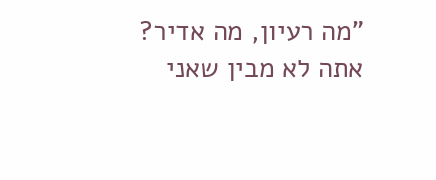"מה רעיון, מה אדיר? אתה לא מבין שאני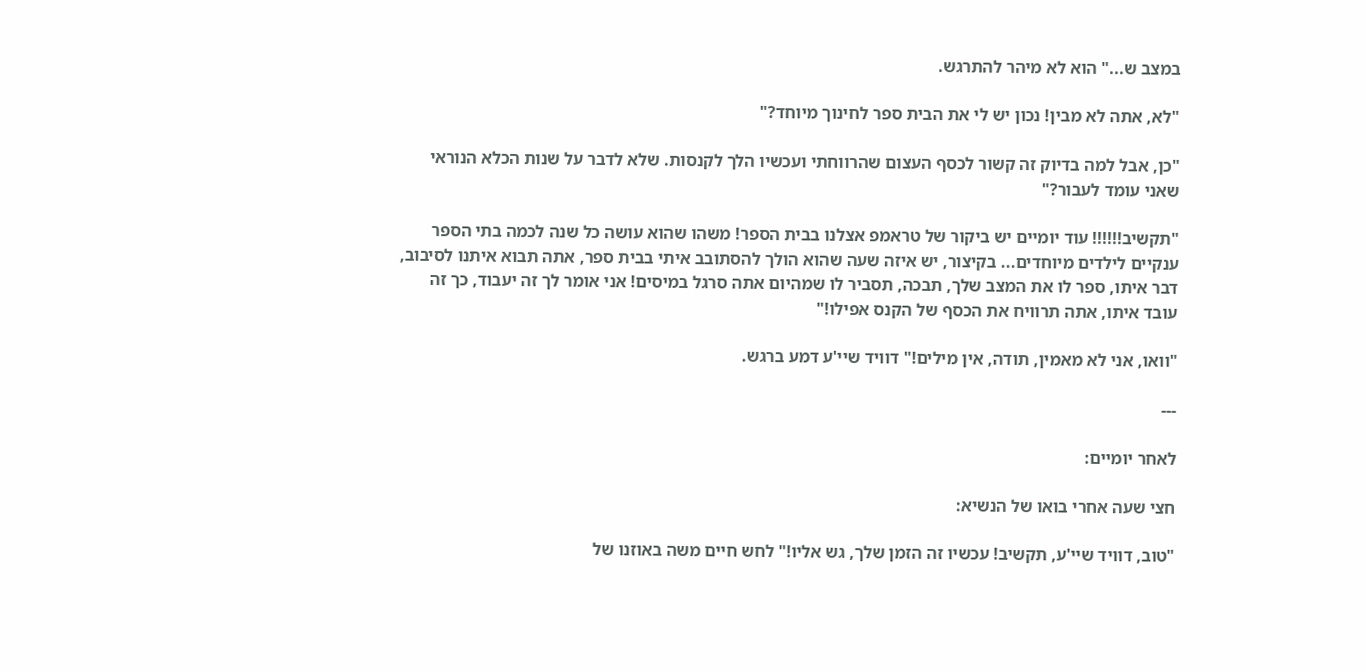במצב ש..." הוא לא מיהר להתרגש.

"לא, אתה לא מבין! נכון יש לי את הבית ספר לחינוך מיוחד?"

"כן, אבל למה בדיוק זה קשור לכסף העצום שהרווחתי ועכשיו הלך לקנסות. שלא לדבר על שנות הכלא הנוראי שאני עומד לעבור?"

"תקשיב!!!!!! עוד יומיים יש ביקור של טראמפ אצלנו בבית הספר! משהו שהוא עושה כל שנה לכמה בתי הספר ענקיים לילדים מיוחדים... בקיצור, יש איזה שעה שהוא הולך להסתובב איתי בבית ספר, אתה תבוא איתנו לסיבוב, דבר איתו, ספר לו את המצב שלך, תבכה, תסביר לו שמהיום אתה סרגל במיסים! אני אומר לך זה יעבוד, כך זה עובד איתו, אתה תרוויח את הכסף של הקנס אפילו!"

"וואו, אני לא מאמין, תודה, אין מילים!" דוויד שיי'ע דמע ברגש.

---

לאחר יומיים:

חצי שעה אחרי בואו של הנשיא:

"טוב, דוויד שיי'ע, תקשיב! עכשיו זה הזמן שלך, גש אליו!" לחש חיים משה באוזנו של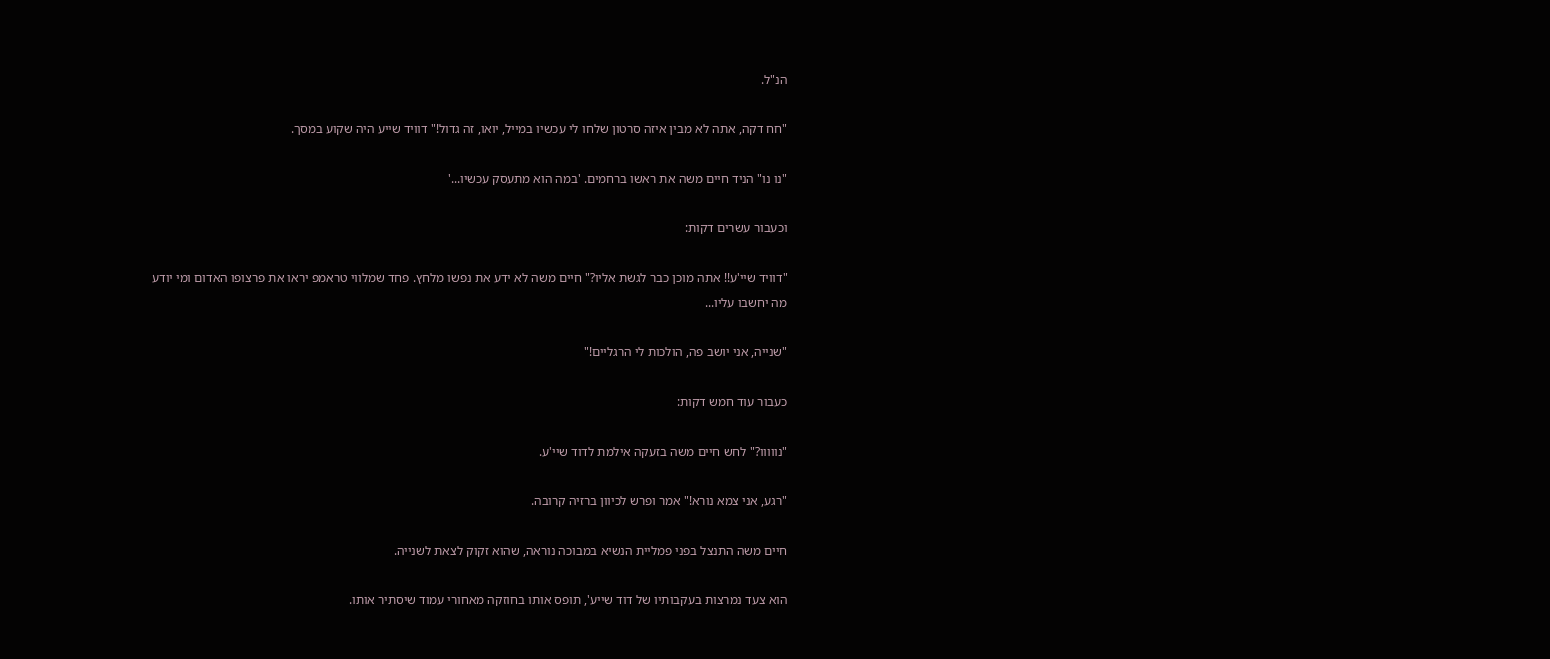הנ"ל.

"חח דקה, אתה לא מבין איזה סרטון שלחו לי עכשיו במייל, יואו, זה גדול!" דוויד שייע היה שקוע במסך.

"נו נו" הניד חיים משה את ראשו ברחמים. 'במה הוא מתעסק עכשיו...'

וכעבור עשרים דקות:

"דוויד שיי'ע!! אתה מוכן כבר לגשת אליו?" חיים משה לא ידע את נפשו מלחץ. פחד שמלווי טראמפ יראו את פרצופו האדום ומי יודע מה יחשבו עליו...

"שנייה, אני יושב פה, הולכות לי הרגליים!"

כעבור עוד חמש דקות:

"נווווו?" לחש חיים משה בזעקה אילמת לדוד שיי'ע.

"רגע, אני צמא נורא!" אמר ופרש לכיוון ברזיה קרובה.

חיים משה התנצל בפני פמליית הנשיא במבוכה נוראה, שהוא זקוק לצאת לשנייה.

הוא צעד נמרצות בעקבותיו של דוד שייע', תופס אותו בחוזקה מאחורי עמוד שיסתיר אותו.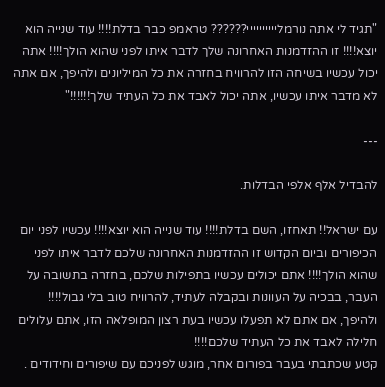"תגיד לי אתה נורמליייייייייי?????? טראמפ כבר בדלת!!!! עוד שנייה הוא יוצא!!!! זו ההזדמנות האחרונה שלך לדבר איתו לפני שהוא הולך!!!! אתה יכול עכשיו בשיחה הזו להרוויח בחזרה את כל המיליונים ולהיפך, אם אתה לא מדבר איתו עכשיו, אתה יכול לאבד את כל העתיד שלך!!!!!!"

---

להבדיל אלף אלפי הבדלות.

עם ישראל!! תאחזו, השם בדלת!!!! עוד שנייה הוא יוצא!!!! עכשיו לפני יום הכיפורים וביום הקדוש זו ההזדמנות האחרונה שלכם לדבר איתו לפני שהוא הולך!!!! אתם יכולים עכשיו בתפילות שלכם, בחזרה בתשובה על העבר, בבכיה על העוונות ובקבלה לעתיד, להרוויח טוב בלי גבול!!!! ולהיפך, אם אתם לא תפעלו עכשיו בעת רצון המופלאה הזו, אתם עלולים חלילה לאבד את כל העתיד שלכם!!!!
קטע שכתבתי בעבר בפורום אחר, מוגש לפניכם עם שיפורים וחידודים .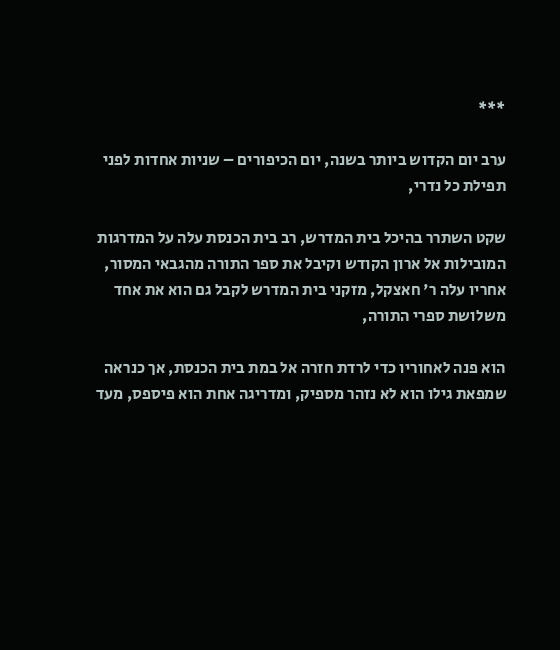***

ערב יום הקדוש ביותר בשנה, יום הכיפורים – שניות אחדות לפני תפילת כל נדרי,

שקט השתרר בהיכל בית המדרש, רב בית הכנסת עלה על המדרגות המובילות אל ארון הקודש וקיבל את ספר התורה מהגבאי המסור, אחריו עלה ר' חאצקל, מזקני בית המדרש לקבל גם הוא את אחד משלושת ספרי התורה,

הוא פנה לאחוריו כדי לרדת חזרה אל במת בית הכנסת, אך כנראה שמפאת גילו הוא לא נזהר מספיק, ומדריגה אחת הוא פיספס, מעד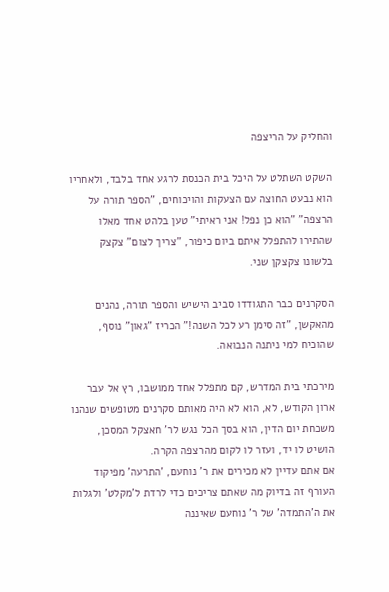והחליק על הריצפה

השקט השתלט על היכל בית הכנסת לרגע אחד בלבד, ולאחריו הוא נבעט החוצה עם הצעקות והויכוחים, "הספר תורה על הרצפה" "הוא כן נפל! אני ראיתי" טען בלהט אחד מאלו שהתירו להתפלל איתם ביום כיפור, "צריך לצום" צקצק בלשונו צקצקן שני.

הסקרנים כבר התגודדו סביב הישיש והספר תורה, נהנים מהאקשן, "זה סימן רע לכל השנה!" הכריז "גאון" נוסף, שהוכיח למי ניתנה הנבואה.

מירכתי בית המדרש, קם מתפלל אחד ממושבו, רץ אל עבר ארון הקודש, לא, הוא לא היה מאותם סקרנים מטופשים שנהנו משכחת יום הדין, הוא בסך הכל נגש לר' חאצקל המסכן, הושיט לו יד, ועזר לו לקום מהרצפה הקרה.
אם אתם עדיין לא מכירים את ר' נוחעם, 'התרעה' מפיקוד העורף זה בדיוק מה שאתם צריכים כדי לרדת ל'מקלט' ולגלות את ה'התמדה' של ר' נוחעם שאיננה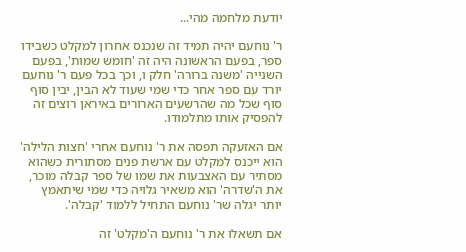יודעת מלחמה מהי...

ר' נוחעם יהיה תמיד זה שנכנס אחרון למקלט כשבידו ספר, בפעם הראשונה היה זה 'חומש שמות', בפעם השנייה 'משנה ברורה' חלק ו, וכך בכל פעם ר' נוחעם יורד עם ספר אחר כדי שמי שעוד לא הבין, יבין סוף סוף שכל מה שהרשעים הארורים באיראן רוצים זה להפסיק אותו מתלמודו.

אם האזעקה תפסה את ר' נוחעם אחרי 'חצות הלילה' הוא ייכנס למקלט עם ארשת פנים מסתורית כשהוא מסתיר עם האצבעות את שמו של ספר קבלה מוכר, את ה'שדרה' הוא משאיר גלויה כדי שמי שיתאמץ יותר יגלה שר' נוחעם התחיל ללמוד 'קבלה'.

אם תשאלו את ר' נוחעם ה'מקלט' זה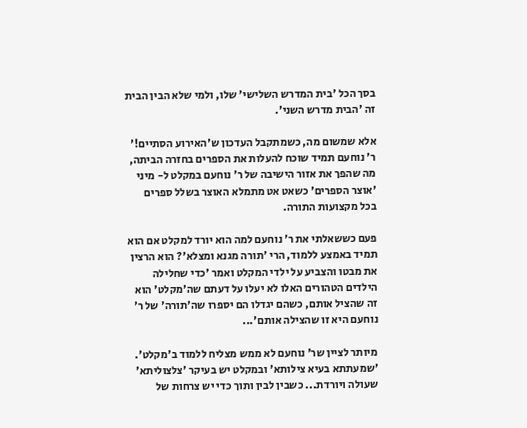בסך הכל 'בית המדרש השלישי' שלו, ולמי שלא הבין הבית זה 'הבית מדרש השני'.

אלא שמשום מה, כשמתקבל העדכון ש'האירוע הסתיים!' ר' נוחעם תמיד שוכח להעלות את הספרים בחזרה הביתה, מה שהפך את אזור הישיבה של ר' נוחעם במקלט ל- מיני 'אוצר הספרים' כשאט אט מתמלא האוצר בשלל ספרים בכל מקצועות התורה.

פעם כששאלתי את ר' נוחעם למה הוא יורד למקלט אם הוא תמיד באמצע ללמוד, הרי 'תורה מגנא ומצלא'? הוא הרצין את מבטו והצביע על ילדי המקלט ואמר 'כדי שחלילה הילדים הטהורים האלו לא יעלו על דעתם שה'מקלט' הוא זה שהציל אותם, כשהם יגדלו הם יספרו שה'תורה' של ר' נוחעם היא זו שהצילה אותם'...

מיותר לציין שר' נוחעם לא ממש מצליח ללמוד ב'מקלט'. 'שמעתתא בעיא צילותא' ובמקלט יש בעיקר 'צלצוליתא' שעולה ויורדת... כשבין לבין ותוך כדי יש צרחות של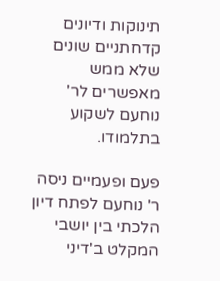תינוקות ודיונים קדחתניים שונים שלא ממש מאפשרים לר' נוחעם לשקוע בתלמודו.

פעם ופעמיים ניסה ר' נוחעם לפתח דיון הלכתי בין יושבי המקלט ב'דיני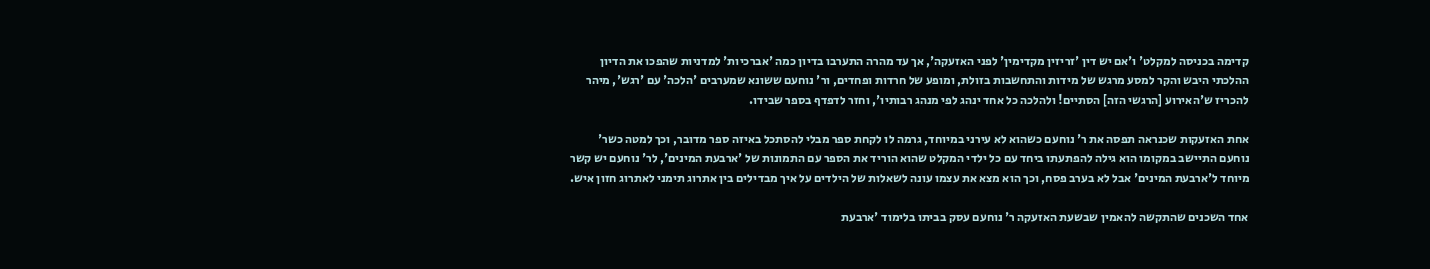קדימה בכניסה למקלט' ו'אם יש דין 'זריזין מקדימין' לפני האזעקה', אך עד מהרה התערבו בדיון כמה 'אברכיות' למדניות שהפכו את הדיון ההלכתי היבש והקר למסע מרגש של מידות והתחשבות בזולת, ומופע של חרדות ופחדים, ור' נוחעם ששונא שמערבים 'הלכה' עם 'רגש', מיהר להכריז ש'האירוע [הרגשי הזה] הסתיים! ולהלכה כל אחד ינהג לפי מנהג רבותיו', וחזר לדפדף בספר שבידו.

אחת האזעקות שכנראה תפסה את ר' נוחעם כשהוא לא עירני במיוחד, גרמה לו לקחת ספר מבלי להסתכל באיזה ספר מדובר, וכך למטה כשר' נוחעם התיישב במקומו הוא גילה להפתעתו ביחד עם כל ילדי המקלט שהוא הוריד את הספר עם התמונות של 'ארבעת המינים', לר' נוחעם יש קשר מיוחד ל'ארבעת המינים' אבל לא בערב פסח, וכך הוא מצא את עצמו עונה לשאלות של הילדים על איך מבדילים בין אתרוג תימני לאתרוג חזון איש.

אחד השכנים שהתקשה להאמין שבשעת האזעקה ר' נוחעם עסק בביתו בלימוד 'ארבעת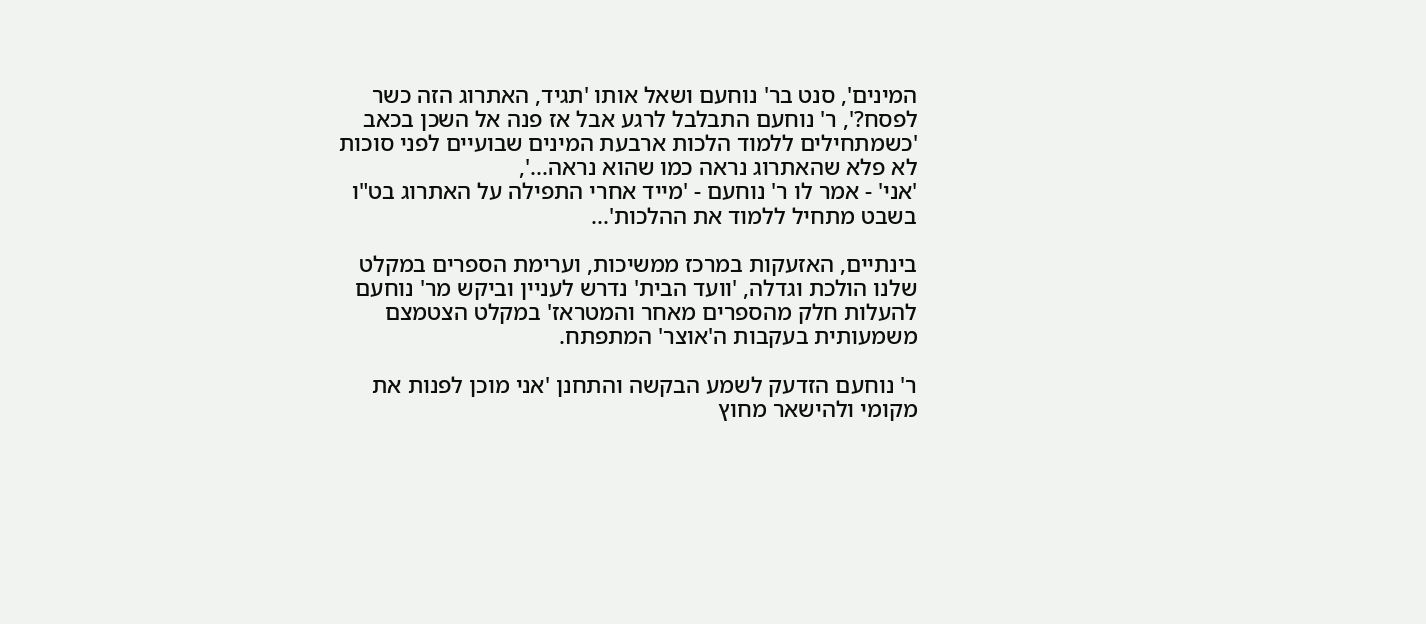המינים', סנט בר' נוחעם ושאל אותו 'תגיד, האתרוג הזה כשר לפסח?', ר' נוחעם התבלבל לרגע אבל אז פנה אל השכן בכאב 'כשמתחילים ללמוד הלכות ארבעת המינים שבועיים לפני סוכות לא פלא שהאתרוג נראה כמו שהוא נראה...',
'אני' - אמר לו ר' נוחעם - 'מייד אחרי התפילה על האתרוג בט"ו בשבט מתחיל ללמוד את ההלכות'...

בינתיים, האזעקות במרכז ממשיכות, וערימת הספרים במקלט שלנו הולכת וגדלה, 'וועד הבית' נדרש לעניין וביקש מר' נוחעם להעלות חלק מהספרים מאחר והמטראז' במקלט הצטמצם משמעותית בעקבות ה'אוצר' המתפתח.

ר' נוחעם הזדעק לשמע הבקשה והתחנן 'אני מוכן לפנות את מקומי ולהישאר מחוץ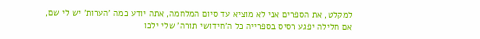למקלט, את הספרים אני לא מוציא עד סיום המלחמה, אתה יודע כמה 'הערות' יש לי שם, אם חלילה יפגע רסיס בספרייה כל ה'חידושי תורה' שלי ילכו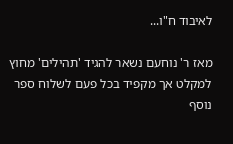לאיבוד ח"ו...

מאז ר' נוחעם נשאר להגיד 'תהילים' מחוץ למקלט אך מקפיד בכל פעם לשלוח ספר נוסף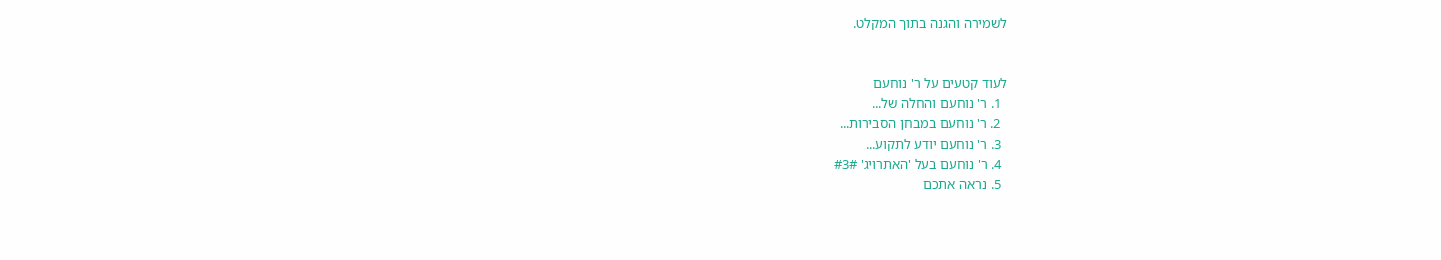לשמירה והגנה בתוך המקלט.


לעוד קטעים על ר' נוחעם
  1. ר' נוחעם והחלה של...
  2. ר' נוחעם במבחן הסבירות...
  3. ר' נוחעם יודע לתקוע...
  4. ר' נוחעם בעל 'האתרויג' #3#
  5. נראה אתכם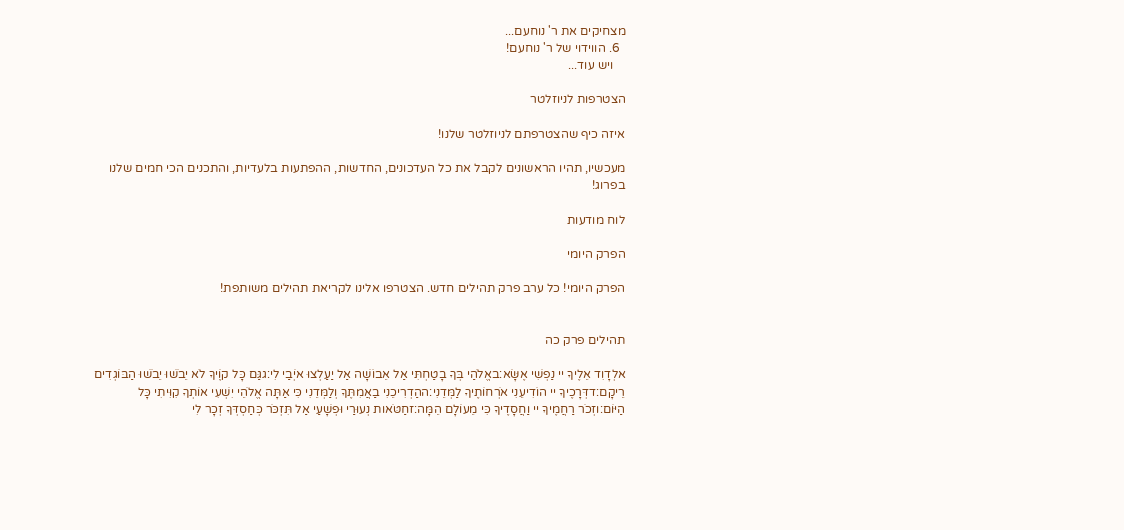מצחיקים את ר' נוחעם...
  6. הווידוי של ר' נוחעם!
    ויש עוד...

הצטרפות לניוזלטר

איזה כיף שהצטרפתם לניוזלטר שלנו!

מעכשיו, תהיו הראשונים לקבל את כל העדכונים, החדשות, ההפתעות בלעדיות, והתכנים הכי חמים שלנו בפרוג!

לוח מודעות

הפרק היומי

הפרק היומי! כל ערב פרק תהילים חדש. הצטרפו אלינו לקריאת תהילים משותפת!


תהילים פרק כה

אלְדָוִד אֵלֶיךָ יי נַפְשִׁי אֶשָּׂא:באֱלֹהַי בְּךָ בָטַחְתִּי אַל אֵבוֹשָׁה אַל יַעַלְצוּ אֹיְבַי לִי:גגַּם כָּל קוֶֹיךָ לֹא יֵבֹשׁוּ יֵבֹשׁוּ הַבּוֹגְדִים רֵיקָם:דדְּרָכֶיךָ יי הוֹדִיעֵנִי אֹרְחוֹתֶיךָ לַמְּדֵנִי:ההַדְרִיכֵנִי בַאֲמִתֶּךָ וְלַמְּדֵנִי כִּי אַתָּה אֱלֹהֵי יִשְׁעִי אוֹתְךָ קִוִּיתִי כָּל הַיּוֹם:וזְכֹר רַחֲמֶיךָ יי וַחֲסָדֶיךָ כִּי מֵעוֹלָם הֵמָּה:זחַטֹּאות נְעוּרַי וּפְשָׁעַי אַל תִּזְכֹּר כְּחַסְדְּךָ זְכָר לִי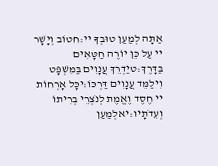אַתָּה לְמַעַן טוּבְךָ יי:חטוֹב וְיָשָׁר יי עַל כֵּן יוֹרֶה חַטָּאִים בַּדָּרֶךְ:טיַדְרֵךְ עֲנָוִים בַּמִּשְׁפָּט וִילַמֵּד עֲנָוִים דַּרְכּוֹ:יכָּל אָרְחוֹת יי חֶסֶד וֶאֱמֶת לְנֹצְרֵי בְרִיתוֹ וְעֵדֹתָיו:יאלְמַעַן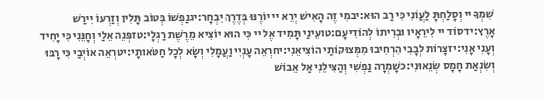שִׁמְךָ יי וְסָלַחְתָּ לַעֲוֹנִי כִּי רַב הוּא:יבמִי זֶה הָאִישׁ יְרֵא יי יוֹרֶנּוּ בְּדֶרֶךְ יִבְחָר:יגנַפְשׁוֹ בְּטוֹב תָּלִין וְזַרְעוֹ יִירַשׁ אָרֶץ:ידסוֹד יי לִירֵאָיו וּבְרִיתוֹ לְהוֹדִיעָם:טועֵינַי תָּמִיד אֶל יי כִּי הוּא יוֹצִיא מֵרֶשֶׁת רַגְלָי:טזפְּנֵה אֵלַי וְחָנֵּנִי כִּי יָחִיד וְעָנִי אָנִי:יזצָרוֹת לְבָבִי הִרְחִיבוּ מִמְּצוּקוֹתַי הוֹצִיאֵנִי:יחרְאֵה עָנְיִי וַעֲמָלִי וְשָׂא לְכָל חַטֹּאותָי:יטרְאֵה אוֹיְבַי כִּי רָבּוּ וְשִׂנְאַת חָמָס שְׂנֵאוּנִי:כשָׁמְרָה נַפְשִׁי וְהַצִּילֵנִי אַל אֵבוֹשׁ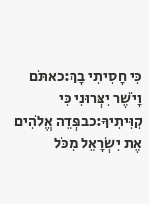כִּי חָסִיתִי בָךְ:כאתֹּם וָיֹשֶׁר יִצְּרוּנִי כִּי קִוִּיתִיךָ:כבפְּדֵה אֱלֹהִים אֶת יִשְׂרָאֵל מִכֹּל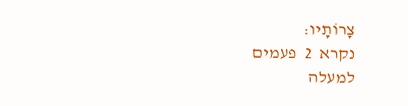צָרוֹתָיו:
נקרא  2  פעמים
למעלה